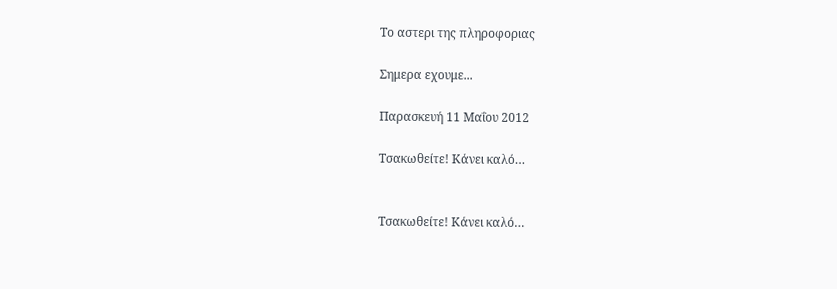Το αστερι της πληροφοριας

Σημερα εχουμε...

Παρασκευή 11 Μαΐου 2012

Τσακωθείτε! Κάνει καλό…


Τσακωθείτε! Κάνει καλό…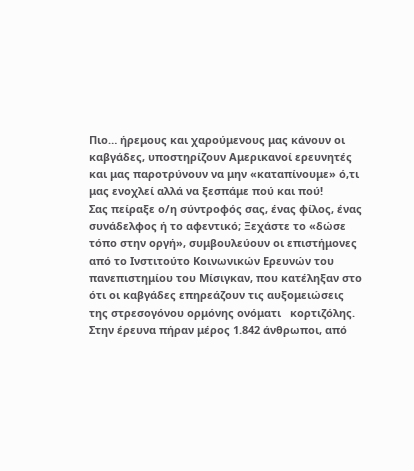Πιο… ήρεμους και χαρούμενους μας κάνουν οι καβγάδες, υποστηρίζουν Αμερικανοί ερευνητές και μας παροτρύνουν να μην «καταπίνουμε» ό,τι μας ενοχλεί αλλά να ξεσπάμε πού και πού!
Σας πείραξε ο/η σύντροφός σας, ένας φίλος, ένας συνάδελφος ή το αφεντικό; Ξεχάστε το «δώσε τόπο στην οργή», συμβουλεύουν οι επιστήμονες από το Ινστιτούτο Κοινωνικών Ερευνών του πανεπιστημίου του Μίσιγκαν, που κατέληξαν στο ότι οι καβγάδες επηρεάζουν τις αυξομειώσεις της στρεσογόνου ορμόνης ονόματι   κορτιζόλης.
Στην έρευνα πήραν μέρος 1.842 άνθρωποι, από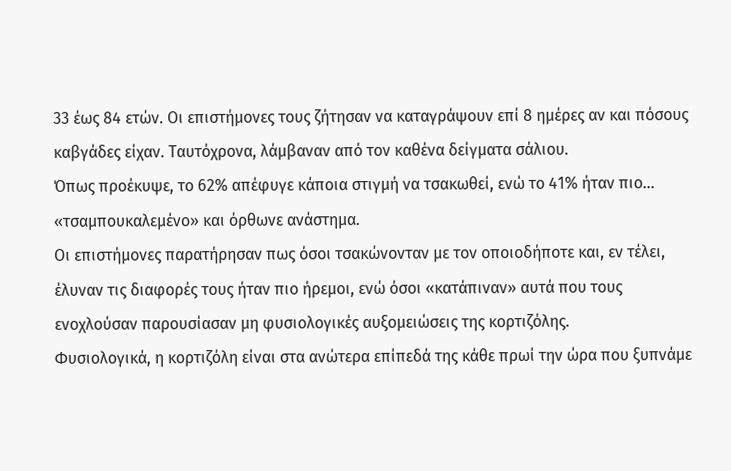33 έως 84 ετών. Οι επιστήμονες τους ζήτησαν να καταγράψουν επί 8 ημέρες αν και πόσους καβγάδες είχαν. Ταυτόχρονα, λάμβαναν από τον καθένα δείγματα σάλιου.
Όπως προέκυψε, το 62% απέφυγε κάποια στιγμή να τσακωθεί, ενώ το 41% ήταν πιο… «τσαμπουκαλεμένο» και όρθωνε ανάστημα.
Οι επιστήμονες παρατήρησαν πως όσοι τσακώνονταν με τον οποιοδήποτε και, εν τέλει, έλυναν τις διαφορές τους ήταν πιο ήρεμοι, ενώ όσοι «κατάπιναν» αυτά που τους ενοχλούσαν παρουσίασαν μη φυσιολογικές αυξομειώσεις της κορτιζόλης.
Φυσιολογικά, η κορτιζόλη είναι στα ανώτερα επίπεδά της κάθε πρωί την ώρα που ξυπνάμε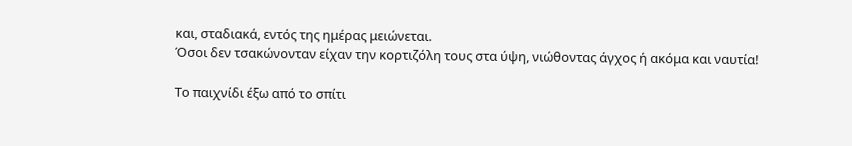και, σταδιακά, εντός της ημέρας μειώνεται.
Όσοι δεν τσακώνονταν είχαν την κορτιζόλη τους στα ύψη, νιώθοντας άγχος ή ακόμα και ναυτία!

Το παιχνίδι έξω από το σπίτι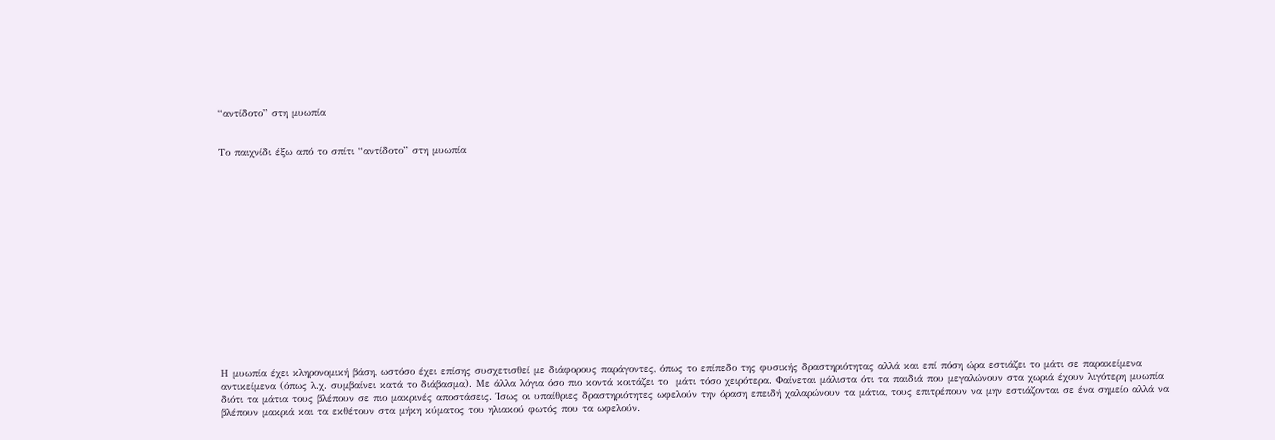“αντίδοτο” στη μυωπία


Το παιχνίδι έξω από το σπίτι “αντίδοτο” στη μυωπία
















Η μυωπία έχει κληρονομική βάση, ωστόσο έχει επίσης συσχετισθεί με διάφορους παράγοντες, όπως το επίπεδο της φυσικής δραστηριότητας αλλά και επί πόση ώρα εστιάζει το μάτι σε παρακείμενα αντικείμενα (όπως λ.χ. συμβαίνει κατά το διάβασμα). Με άλλα λόγια όσο πιο κοντά κοιτάζει το  μάτι τόσο χειρότερα. Φαίνεται μάλιστα ότι τα παιδιά που μεγαλώνουν στα χωριά έχουν λιγότερη μυωπία διότι τα μάτια τους βλέπουν σε πιο μακρινές αποστάσεις. Ίσως οι υπαίθριες δραστηριότητες ωφελούν την όραση επειδή χαλαρώνουν τα μάτια, τους επιτρέπουν να μην εστιάζονται σε ένα σημείο αλλά να βλέπουν μακριά και τα εκθέτουν στα μήκη κύματος του ηλιακού φωτός που τα ωφελούν.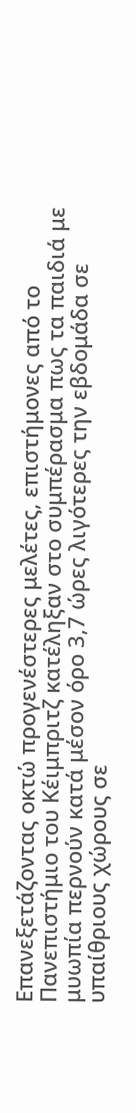Επανεξετάζοντας οκτώ προγενέστερες μελέτες, επιστήμονες από το Πανεπιστήμιο του Κέιμπριτζ κατέληξαν στο συμπέρασμα πως τα παιδιά με μυωπία περνούν κατά μέσον όρο 3,7 ώρες λιγότερες την εβδομάδα σε υπαίθριους χώρους σε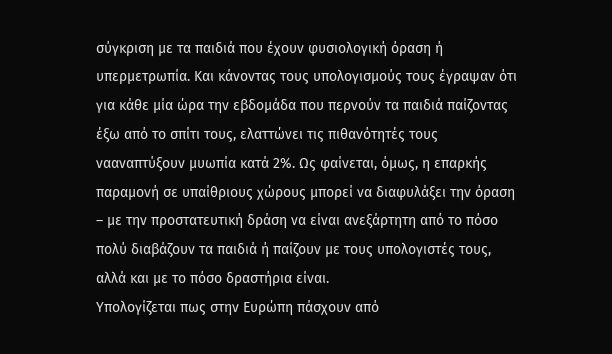σύγκριση με τα παιδιά που έχουν φυσιολογική όραση ή υπερμετρωπία. Και κάνοντας τους υπολογισμούς τους έγραψαν ότι για κάθε μία ώρα την εβδομάδα που περνούν τα παιδιά παίζοντας έξω από το σπίτι τους, ελαττώνει τις πιθανότητές τους νααναπτύξουν μυωπία κατά 2%. Ως φαίνεται, όμως, η επαρκής παραμονή σε υπαίθριους χώρους μπορεί να διαφυλάξει την όραση – με την προστατευτική δράση να είναι ανεξάρτητη από το πόσο πολύ διαβάζουν τα παιδιά ή παίζουν με τους υπολογιστές τους, αλλά και με το πόσο δραστήρια είναι.
Υπολογίζεται πως στην Ευρώπη πάσχουν από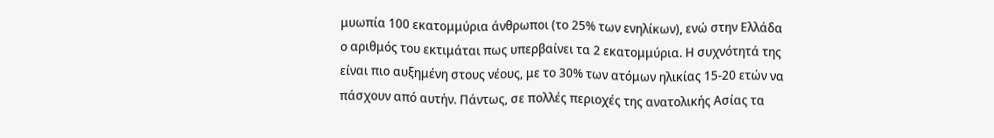μυωπία 100 εκατομμύρια άνθρωποι (το 25% των ενηλίκων), ενώ στην Ελλάδα ο αριθμός του εκτιμάται πως υπερβαίνει τα 2 εκατομμύρια. Η συχνότητά της είναι πιο αυξημένη στους νέους, με το 30% των ατόμων ηλικίας 15-20 ετών να πάσχουν από αυτήν. Πάντως, σε πολλές περιοχές της ανατολικής Ασίας τα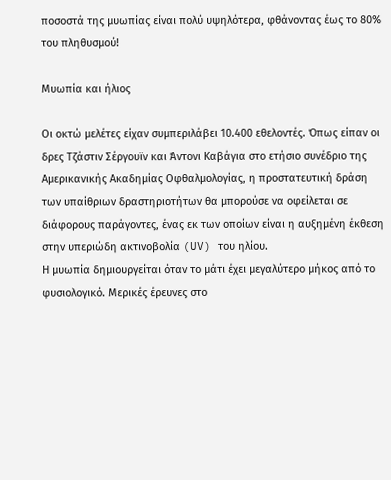ποσοστά της μυωπίας είναι πολύ υψηλότερα, φθάνοντας έως το 80% του πληθυσμού!

Μυωπία και ήλιος

Οι οκτώ μελέτες είχαν συμπεριλάβει 10.400 εθελοντές. Όπως είπαν οι δρες Τζάστιν Σέργουϊν και Άντονι Καβάγια στο ετήσιο συνέδριο της Αμερικανικής Ακαδημίας Οφθαλμολογίας, η προστατευτική δράση των υπαίθριων δραστηριοτήτων θα μπορούσε να οφείλεται σε διάφορους παράγοντες, ένας εκ των οποίων είναι η αυξημένη έκθεση στην υπεριώδη ακτινοβολία (UV) του ηλίου.
Η μυωπία δημιουργείται όταν το μάτι έχει μεγαλύτερο μήκος από το φυσιολογικό. Μερικές έρευνες στο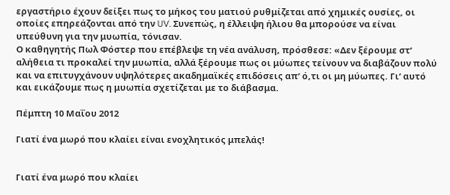εργαστήριο έχουν δείξει πως το μήκος του ματιού ρυθμίζεται από χημικές ουσίες, οι οποίες επηρεάζονται από την UV. Συνεπώς, η έλλειψη ήλιου θα μπορούσε να είναι υπεύθυνη για την μυωπία, τόνισαν.
Ο καθηγητής Πωλ Φόστερ που επέβλεψε τη νέα ανάλυση, πρόσθεσε: «Δεν ξέρουμε στ’ αλήθεια τι προκαλεί την μυωπία, αλλά ξέρουμε πως οι μύωπες τείνουν να διαβάζουν πολύ και να επιτυγχάνουν υψηλότερες ακαδημαϊκές επιδόσεις απ’ ό,τι οι μη μύωπες. Γι’ αυτό και εικάζουμε πως η μυωπία σχετίζεται με το διάβασμα.

Πέμπτη 10 Μαΐου 2012

Γιατί ένα μωρό που κλαίει είναι ενοχλητικός μπελάς!


Γιατί ένα μωρό που κλαίει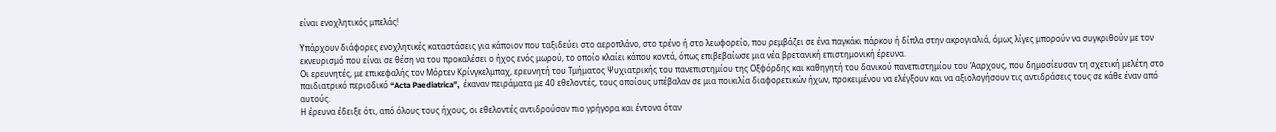είναι ενοχλητικός μπελάς!

Υπάρχουν διάφορες ενοχλητικές καταστάσεις για κάποιον που ταξιδεύει στο αεροπλάνο, στο τρένο ή στο λεωφορείο, που ρεμβάζει σε ένα παγκάκι πάρκου ή δίπλα στην ακρογιαλιά, όμως λίγες μπορούν να συγκριθούν με τον εκνευρισμό που είναι σε θέση να του προκαλέσει ο ήχος ενός μωρού, το οποίο κλαίει κάπου κοντά, όπως επιβεβαίωσε μια νέα βρετανική επιστημονική έρευνα.
Οι ερευνητές, με επικεφαλής τον Μόρτεν Κρίνγκελμπαχ, ερευνητή του Τμήματος Ψυχιατρικής του πανεπιστημίου της Οξφόρδης και καθηγητή του δανικού πανεπιστημίου του ‘Ααρχους, που δημοσίευσαν τη σχετική μελέτη στο παιδιατρικό περιοδικό “Acta Paediatrica”,  έκαναν πειράματα με 40 εθελοντές, τους οποίους υπέβαλαν σε μια ποικιλία διαφορετικών ήχων, προκειμένου να ελέγξουν και να αξιολογήσουν τις αντιδράσεις τους σε κάθε έναν από αυτούς.
Η έρευνα έδειξε ότι, από όλους τους ήχους, οι εθελοντές αντιδρούσαν πιο γρήγορα και έντονα όταν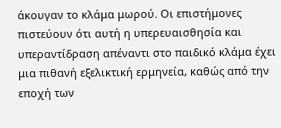άκουγαν το κλάμα μωρού. Οι επιστήμονες πιστεύουν ότι αυτή η υπερευαισθησία και υπεραντίδραση απέναντι στο παιδικό κλάμα έχει μια πιθανή εξελικτική ερμηνεία, καθώς από την εποχή των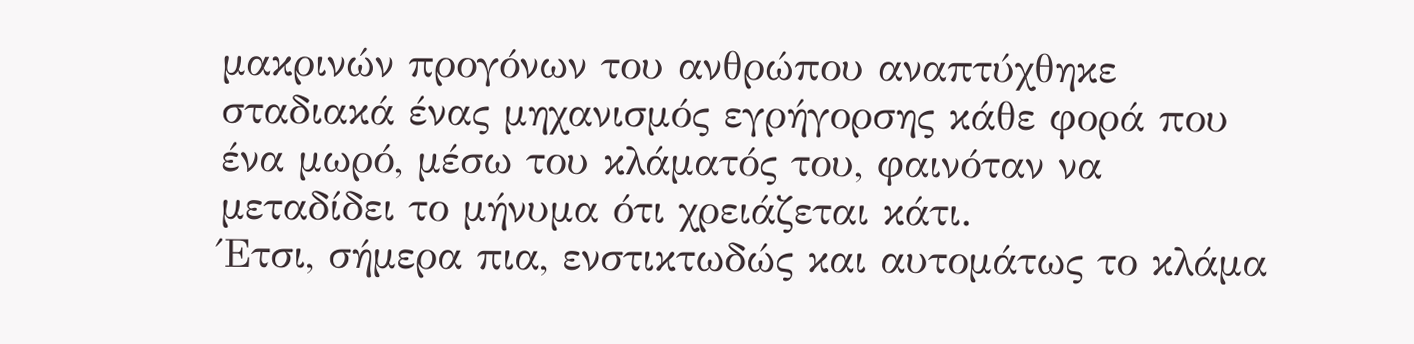μακρινών προγόνων του ανθρώπου αναπτύχθηκε σταδιακά ένας μηχανισμός εγρήγορσης κάθε φορά που ένα μωρό, μέσω του κλάματός του, φαινόταν να μεταδίδει το μήνυμα ότι χρειάζεται κάτι.
Έτσι, σήμερα πια, ενστικτωδώς και αυτομάτως το κλάμα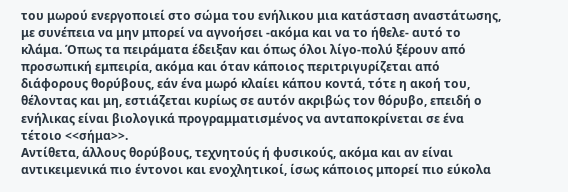του μωρού ενεργοποιεί στο σώμα του ενήλικου μια κατάσταση αναστάτωσης, με συνέπεια να μην μπορεί να αγνοήσει -ακόμα και να το ήθελε- αυτό το κλάμα. Όπως τα πειράματα έδειξαν και όπως όλοι λίγο-πολύ ξέρουν από προσωπική εμπειρία, ακόμα και όταν κάποιος περιτριγυρίζεται από διάφορους θορύβους, εάν ένα μωρό κλαίει κάπου κοντά, τότε η ακοή του, θέλοντας και μη, εστιάζεται κυρίως σε αυτόν ακριβώς τον θόρυβο, επειδή ο ενήλικας είναι βιολογικά προγραμματισμένος να ανταποκρίνεται σε ένα τέτοιο <<σήμα>>.
Αντίθετα, άλλους θορύβους, τεχνητούς ή φυσικούς, ακόμα και αν είναι αντικειμενικά πιο έντονοι και ενοχλητικοί, ίσως κάποιος μπορεί πιο εύκολα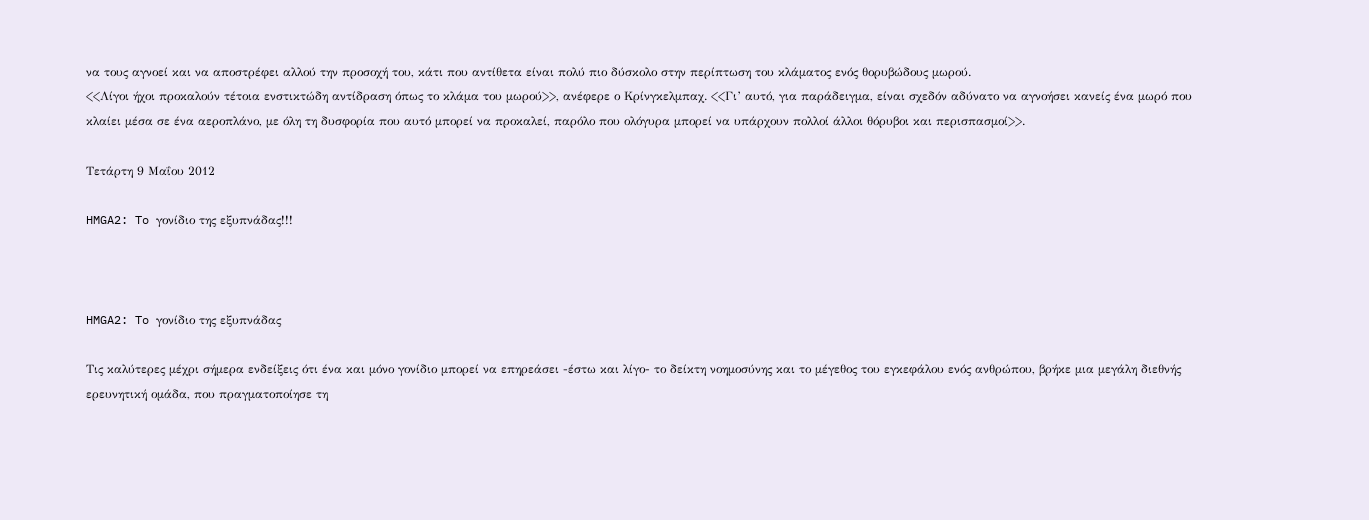να τους αγνοεί και να αποστρέφει αλλού την προσοχή του, κάτι που αντίθετα είναι πολύ πιο δύσκολο στην περίπτωση του κλάματος ενός θορυβώδους μωρού.
<<Λίγοι ήχοι προκαλούν τέτοια ενστικτώδη αντίδραση όπως το κλάμα του μωρού>>, ανέφερε ο Κρίνγκελμπαχ. <<Γι’ αυτό, για παράδειγμα, είναι σχεδόν αδύνατο να αγνοήσει κανείς ένα μωρό που κλαίει μέσα σε ένα αεροπλάνο, με όλη τη δυσφορία που αυτό μπορεί να προκαλεί, παρόλο που ολόγυρα μπορεί να υπάρχουν πολλοί άλλοι θόρυβοι και περισπασμοί>>.

Τετάρτη 9 Μαΐου 2012

HMGA2: To γονίδιο της εξυπνάδας!!!



HMGA2: To γονίδιο της εξυπνάδας

Τις καλύτερες μέχρι σήμερα ενδείξεις ότι ένα και μόνο γονίδιο μπορεί να επηρεάσει -έστω και λίγο- το δείκτη νοημοσύνης και το μέγεθος του εγκεφάλου ενός ανθρώπου, βρήκε μια μεγάλη διεθνής ερευνητική ομάδα, που πραγματοποίησε τη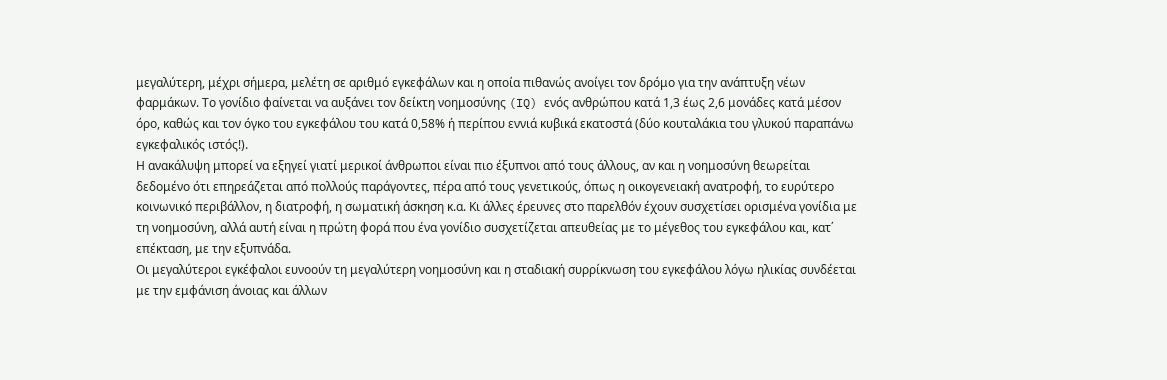μεγαλύτερη, μέχρι σήμερα, μελέτη σε αριθμό εγκεφάλων και η οποία πιθανώς ανοίγει τον δρόμο για την ανάπτυξη νέων φαρμάκων. Το γονίδιο φαίνεται να αυξάνει τον δείκτη νοημοσύνης (IQ) ενός ανθρώπου κατά 1,3 έως 2,6 μονάδες κατά μέσον όρο, καθώς και τον όγκο του εγκεφάλου του κατά 0,58% ή περίπου εννιά κυβικά εκατοστά (δύο κουταλάκια του γλυκού παραπάνω εγκεφαλικός ιστός!).
Η ανακάλυψη μπορεί να εξηγεί γιατί μερικοί άνθρωποι είναι πιο έξυπνοι από τους άλλους, αν και η νοημοσύνη θεωρείται δεδομένο ότι επηρεάζεται από πολλούς παράγοντες, πέρα από τους γενετικούς, όπως η οικογενειακή ανατροφή, το ευρύτερο κοινωνικό περιβάλλον, η διατροφή, η σωματική άσκηση κ.α. Κι άλλες έρευνες στο παρελθόν έχουν συσχετίσει ορισμένα γονίδια με τη νοημοσύνη, αλλά αυτή είναι η πρώτη φορά που ένα γονίδιο συσχετίζεται απευθείας με το μέγεθος του εγκεφάλου και, κατ΄ επέκταση, με την εξυπνάδα.
Οι μεγαλύτεροι εγκέφαλοι ευνοούν τη μεγαλύτερη νοημοσύνη και η σταδιακή συρρίκνωση του εγκεφάλου λόγω ηλικίας συνδέεται με την εμφάνιση άνοιας και άλλων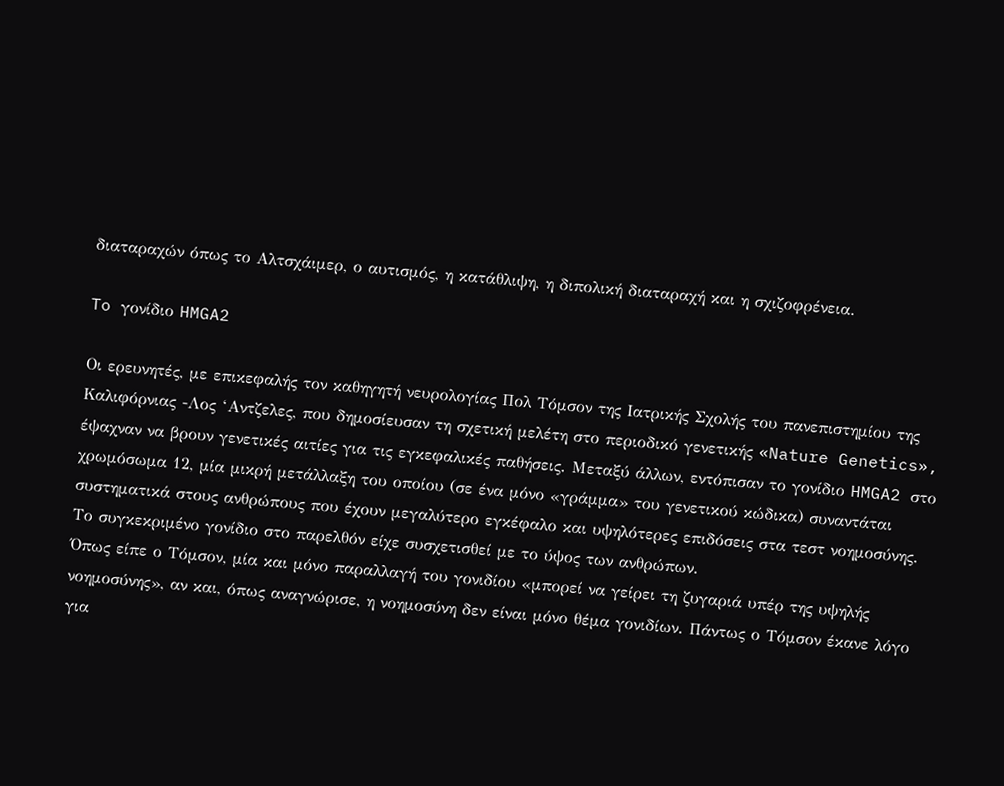διαταραχών όπως το Αλτσχάιμερ, ο αυτισμός, η κατάθλιψη, η διπολική διαταραχή και η σχιζοφρένεια.

To γονίδιο HMGA2

Οι ερευνητές, με επικεφαλής τον καθηγητή νευρολογίας Πολ Τόμσον της Ιατρικής Σχολής του πανεπιστημίου της Καλιφόρνιας -Λος ‘Αντζελες, που δημοσίευσαν τη σχετική μελέτη στο περιοδικό γενετικής «Nature Genetics», έψαχναν να βρουν γενετικές αιτίες για τις εγκεφαλικές παθήσεις. Μεταξύ άλλων, εντόπισαν το γονίδιο HMGA2 στο χρωμόσωμα 12, μία μικρή μετάλλαξη του οποίου (σε ένα μόνο «γράμμα» του γενετικού κώδικα) συναντάται συστηματικά στους ανθρώπους που έχουν μεγαλύτερο εγκέφαλο και υψηλότερες επιδόσεις στα τεστ νοημοσύνης. Το συγκεκριμένο γονίδιο στο παρελθόν είχε συσχετισθεί με το ύψος των ανθρώπων.
Όπως είπε ο Τόμσον, μία και μόνο παραλλαγή του γονιδίου «μπορεί να γείρει τη ζυγαριά υπέρ της υψηλής νοημοσύνης», αν και, όπως αναγνώρισε, η νοημοσύνη δεν είναι μόνο θέμα γονιδίων. Πάντως ο Τόμσον έκανε λόγο για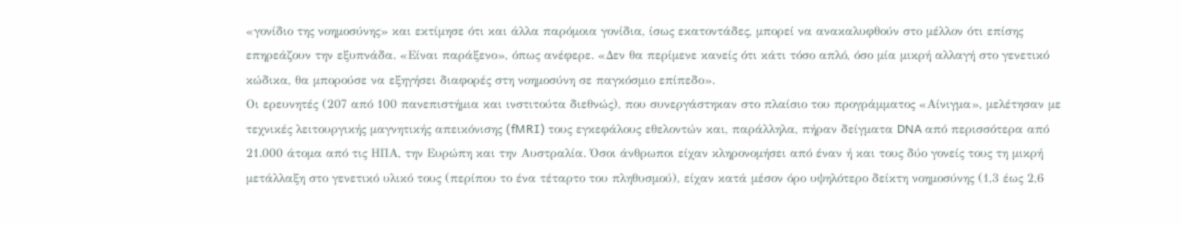«γονίδιο της νοημοσύνης» και εκτίμησε ότι και άλλα παρόμοια γονίδια, ίσως εκατοντάδες, μπορεί να ανακαλυφθούν στο μέλλον ότι επίσης επηρεάζουν την εξυπνάδα. «Είναι παράξενο», όπως ανέφερε. «Δεν θα περίμενε κανείς ότι κάτι τόσο απλό, όσο μία μικρή αλλαγή στο γενετικό κώδικα, θα μπορούσε να εξηγήσει διαφορές στη νοημοσύνη σε παγκόσμιο επίπεδο».
Οι ερευνητές (207 από 100 πανεπιστήμια και ινστιτούτα διεθνώς), που συνεργάστηκαν στο πλαίσιο του προγράμματος «Αίνιγμα», μελέτησαν με τεχνικές λειτουργικής μαγνητικής απεικόνισης (fMRI) τους εγκεφάλους εθελοντών και, παράλληλα, πήραν δείγματα DNA από περισσότερα από 21.000 άτομα από τις ΗΠΑ, την Ευρώπη και την Αυστραλία. Όσοι άνθρωποι είχαν κληρονομήσει από έναν ή και τους δύο γονείς τους τη μικρή μετάλλαξη στο γενετικό υλικό τους (περίπου το ένα τέταρτο του πληθυσμού), είχαν κατά μέσον όρο υψηλότερο δείκτη νοημοσύνης (1,3 έως 2,6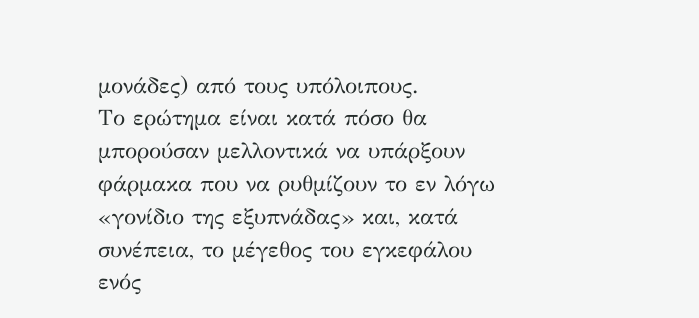μονάδες) από τους υπόλοιπους.
Το ερώτημα είναι κατά πόσο θα μπορούσαν μελλοντικά να υπάρξουν φάρμακα που να ρυθμίζουν το εν λόγω «γονίδιο της εξυπνάδας» και, κατά συνέπεια, το μέγεθος του εγκεφάλου ενός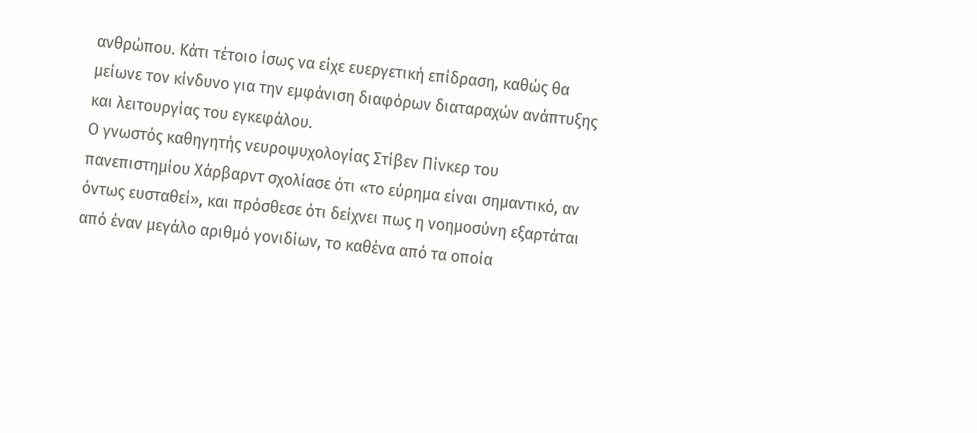ανθρώπου. Κάτι τέτοιο ίσως να είχε ευεργετική επίδραση, καθώς θα μείωνε τον κίνδυνο για την εμφάνιση διαφόρων διαταραχών ανάπτυξης και λειτουργίας του εγκεφάλου.
Ο γνωστός καθηγητής νευροψυχολογίας Στίβεν Πίνκερ του πανεπιστημίου Χάρβαρντ σχολίασε ότι «το εύρημα είναι σημαντικό, αν όντως ευσταθεί», και πρόσθεσε ότι δείχνει πως η νοημοσύνη εξαρτάται από έναν μεγάλο αριθμό γονιδίων, το καθένα από τα οποία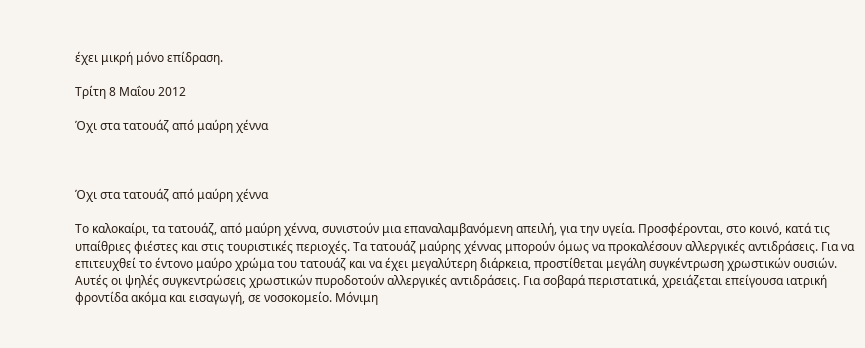έχει μικρή μόνο επίδραση.

Τρίτη 8 Μαΐου 2012

Όχι στα τατουάζ από μαύρη χέννα



Όχι στα τατουάζ από μαύρη χέννα

Το καλοκαίρι, τα τατουάζ, από μαύρη χέννα, συνιστούν μια επαναλαμβανόμενη απειλή, για την υγεία. Προσφέρονται, στο κοινό, κατά τις υπαίθριες φιέστες και στις τουριστικές περιοχές. Τα τατουάζ μαύρης χέννας μπορούν όμως να προκαλέσουν αλλεργικές αντιδράσεις. Για να επιτευχθεί το έντονο μαύρο χρώμα του τατουάζ και να έχει μεγαλύτερη διάρκεια, προστίθεται μεγάλη συγκέντρωση χρωστικών ουσιών. Αυτές οι ψηλές συγκεντρώσεις χρωστικών πυροδοτούν αλλεργικές αντιδράσεις. Για σοβαρά περιστατικά, χρειάζεται επείγουσα ιατρική φροντίδα ακόμα και εισαγωγή, σε νοσοκομείο. Μόνιμη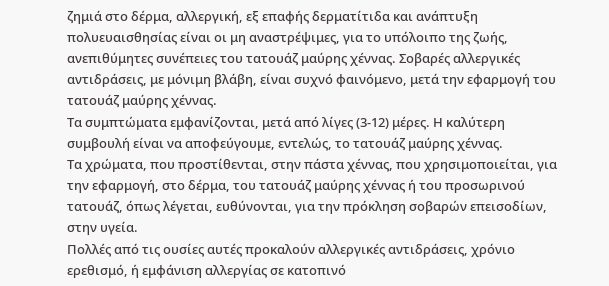ζημιά στο δέρμα, αλλεργική, εξ επαφής δερματίτιδα και ανάπτυξη πολυευαισθησίας είναι οι μη αναστρέψιμες, για το υπόλοιπο της ζωής, ανεπιθύμητες συνέπειες του τατουάζ μαύρης χέννας. Σοβαρές αλλεργικές αντιδράσεις, με μόνιμη βλάβη, είναι συχνό φαινόμενο, μετά την εφαρμογή του τατουάζ μαύρης χέννας.
Τα συμπτώματα εμφανίζονται, μετά από λίγες (3-12) μέρες. Η καλύτερη συμβουλή είναι να αποφεύγουμε, εντελώς, το τατουάζ μαύρης χέννας.
Τα χρώματα, που προστίθενται, στην πάστα χέννας, που χρησιμοποιείται, για την εφαρμογή, στο δέρμα, του τατουάζ μαύρης χέννας ή του προσωρινού τατουάζ, όπως λέγεται, ευθύνονται, για την πρόκληση σοβαρών επεισοδίων, στην υγεία.
Πολλές από τις ουσίες αυτές προκαλούν αλλεργικές αντιδράσεις, χρόνιο ερεθισμό, ή εμφάνιση αλλεργίας σε κατοπινό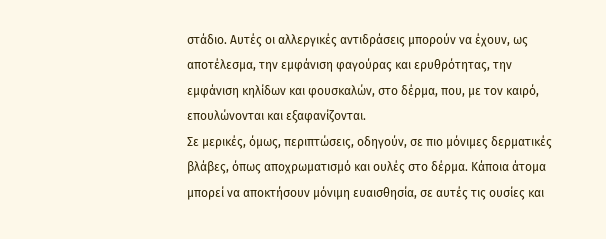στάδιο. Αυτές οι αλλεργικές αντιδράσεις μπορούν να έχουν, ως αποτέλεσμα, την εμφάνιση φαγούρας και ερυθρότητας, την εμφάνιση κηλίδων και φουσκαλών, στο δέρμα, που, με τον καιρό, επουλώνονται και εξαφανίζονται.
Σε μερικές, όμως, περιπτώσεις, οδηγούν, σε πιο μόνιμες δερματικές βλάβες, όπως αποχρωματισμό και ουλές στο δέρμα. Κάποια άτομα μπορεί να αποκτήσουν μόνιμη ευαισθησία, σε αυτές τις ουσίες και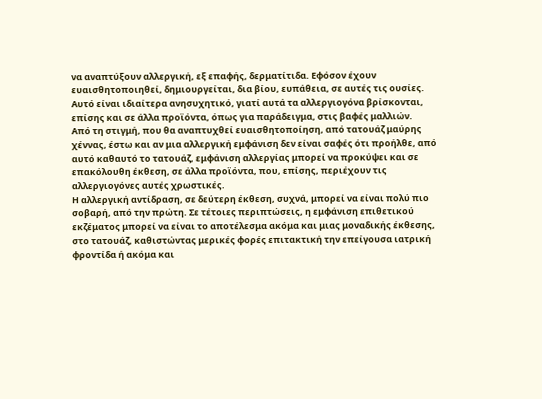να αναπτύξουν αλλεργική, εξ επαφής, δερματίτιδα. Εφόσον έχουν ευαισθητοποιηθεί, δημιουργείται, δια βίου, ευπάθεια, σε αυτές τις ουσίες. Αυτό είναι ιδιαίτερα ανησυχητικό, γιατί αυτά τα αλλεργιογόνα βρίσκονται, επίσης και σε άλλα προϊόντα, όπως για παράδειγμα, στις βαφές μαλλιών.
Από τη στιγμή, που θα αναπτυχθεί ευαισθητοποίηση, από τατουάζ μαύρης χέννας, έστω και αν μια αλλεργική εμφάνιση δεν είναι σαφές ότι προήλθε, από αυτό καθαυτό το τατουάζ, εμφάνιση αλλεργίας μπορεί να προκύψει και σε επακόλουθη έκθεση, σε άλλα προϊόντα, που, επίσης, περιέχουν τις αλλεργιογόνες αυτές χρωστικές.
Η αλλεργική αντίδραση, σε δεύτερη έκθεση, συχνά, μπορεί να είναι πολύ πιο σοβαρή, από την πρώτη. Σε τέτοιες περιπτώσεις, η εμφάνιση επιθετικού εκζέματος μπορεί να είναι το αποτέλεσμα ακόμα και μιας μοναδικής έκθεσης, στο τατουάζ, καθιστώντας μερικές φορές επιτακτική την επείγουσα ιατρική φροντίδα ή ακόμα και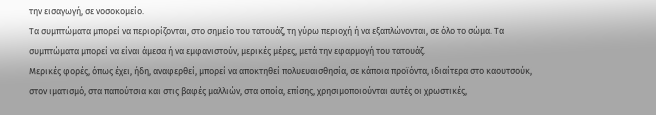την εισαγωγή, σε νοσοκομείο.
Τα συμπτώματα μπορεί να περιορίζονται, στο σημείο του τατουάζ, τη γύρω περιοχή ή να εξαπλώνονται, σε όλο το σώμα. Τα συμπτώματα μπορεί να είναι άμεσα ή να εμφανιστούν, μερικές μέρες, μετά την εφαρμογή του τατουάζ.
Μερικές φορές, όπως έχει, ήδη, αναφερθεί, μπορεί να αποκτηθεί πολυευαισθησία, σε κάποια προϊόντα, ιδιαίτερα στο καουτσούκ, στον ιματισμό, στα παπούτσια και στις βαφές μαλλιών, στα οποία, επίσης, χρησιμοποιούνται αυτές οι χρωστικές,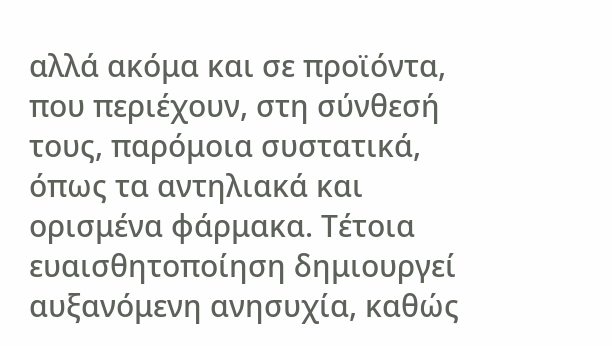αλλά ακόμα και σε προϊόντα, που περιέχουν, στη σύνθεσή τους, παρόμοια συστατικά, όπως τα αντηλιακά και ορισμένα φάρμακα. Τέτοια ευαισθητοποίηση δημιουργεί αυξανόμενη ανησυχία, καθώς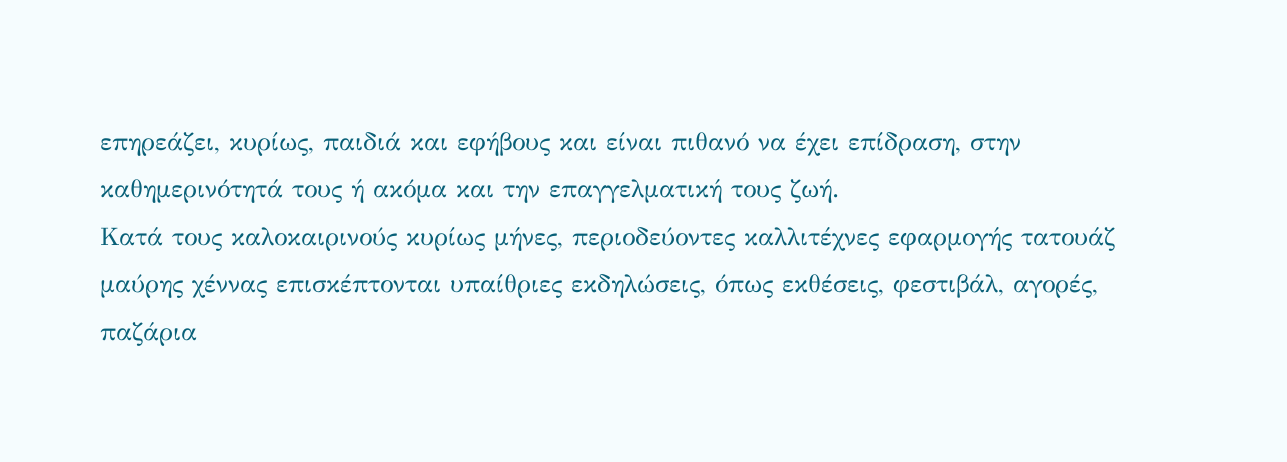επηρεάζει, κυρίως, παιδιά και εφήβους και είναι πιθανό να έχει επίδραση, στην καθημερινότητά τους ή ακόμα και την επαγγελματική τους ζωή.
Κατά τους καλοκαιρινούς κυρίως μήνες, περιοδεύοντες καλλιτέχνες εφαρμογής τατουάζ μαύρης χέννας επισκέπτονται υπαίθριες εκδηλώσεις, όπως εκθέσεις, φεστιβάλ, αγορές, παζάρια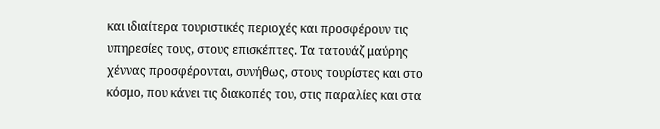και ιδιαίτερα τουριστικές περιοχές και προσφέρουν τις υπηρεσίες τους, στους επισκέπτες. Τα τατουάζ μαύρης χέννας προσφέρονται, συνήθως, στους τουρίστες και στο κόσμο, που κάνει τις διακοπές του, στις παραλίες και στα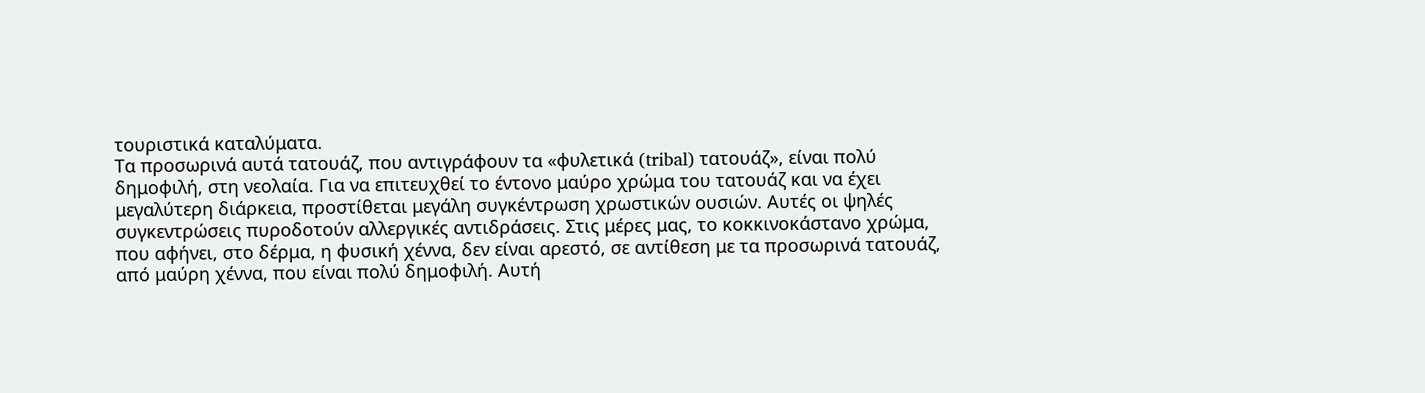τουριστικά καταλύματα.
Τα προσωρινά αυτά τατουάζ, που αντιγράφουν τα «φυλετικά (tribal) τατουάζ», είναι πολύ δημοφιλή, στη νεολαία. Για να επιτευχθεί το έντονο μαύρο χρώμα του τατουάζ και να έχει μεγαλύτερη διάρκεια, προστίθεται μεγάλη συγκέντρωση χρωστικών ουσιών. Αυτές οι ψηλές συγκεντρώσεις πυροδοτούν αλλεργικές αντιδράσεις. Στις μέρες μας, το κοκκινοκάστανο χρώμα, που αφήνει, στο δέρμα, η φυσική χέννα, δεν είναι αρεστό, σε αντίθεση με τα προσωρινά τατουάζ, από μαύρη χέννα, που είναι πολύ δημοφιλή. Αυτή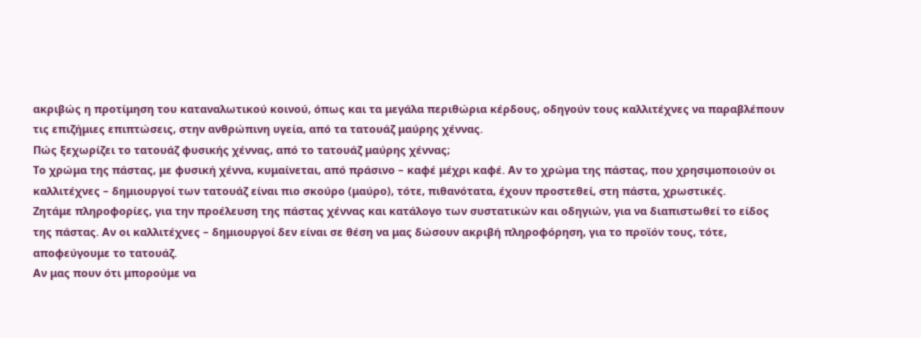ακριβώς η προτίμηση του καταναλωτικού κοινού, όπως και τα μεγάλα περιθώρια κέρδους, οδηγούν τους καλλιτέχνες να παραβλέπουν τις επιζήμιες επιπτώσεις, στην ανθρώπινη υγεία, από τα τατουάζ μαύρης χέννας.
Πώς ξεχωρίζει το τατουάζ φυσικής χέννας, από το τατουάζ μαύρης χέννας;
Το χρώμα της πάστας, με φυσική χέννα, κυμαίνεται, από πράσινο – καφέ μέχρι καφέ. Αν το χρώμα της πάστας, που χρησιμοποιούν οι καλλιτέχνες – δημιουργοί των τατουάζ είναι πιο σκούρο (μαύρο), τότε, πιθανότατα, έχουν προστεθεί, στη πάστα, χρωστικές.
Ζητάμε πληροφορίες, για την προέλευση της πάστας χέννας και κατάλογο των συστατικών και οδηγιών, για να διαπιστωθεί το είδος της πάστας. Αν οι καλλιτέχνες – δημιουργοί δεν είναι σε θέση να μας δώσουν ακριβή πληροφόρηση, για το προϊόν τους, τότε, αποφεύγουμε το τατουάζ.
Αν μας πουν ότι μπορούμε να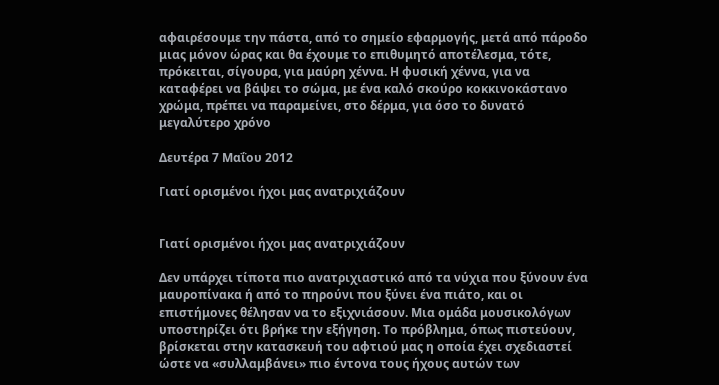αφαιρέσουμε την πάστα, από το σημείο εφαρμογής, μετά από πάροδο μιας μόνον ώρας και θα έχουμε το επιθυμητό αποτέλεσμα, τότε, πρόκειται, σίγουρα, για μαύρη χέννα. Η φυσική χέννα, για να καταφέρει να βάψει το σώμα, με ένα καλό σκούρο κοκκινοκάστανο χρώμα, πρέπει να παραμείνει, στο δέρμα, για όσο το δυνατό μεγαλύτερο χρόνο

Δευτέρα 7 Μαΐου 2012

Γιατί ορισμένοι ήχοι μας ανατριχιάζουν


Γιατί ορισμένοι ήχοι μας ανατριχιάζουν

Δεν υπάρχει τίποτα πιο ανατριχιαστικό από τα νύχια που ξύνουν ένα μαυροπίνακα ή από το πηρούνι που ξύνει ένα πιάτο, και οι επιστήμονες θέλησαν να το εξιχνιάσουν. Μια ομάδα μουσικολόγων υποστηρίζει ότι βρήκε την εξήγηση. Το πρόβλημα, όπως πιστεύουν, βρίσκεται στην κατασκευή του αφτιού μας η οποία έχει σχεδιαστεί ώστε να «συλλαμβάνει» πιο έντονα τους ήχους αυτών των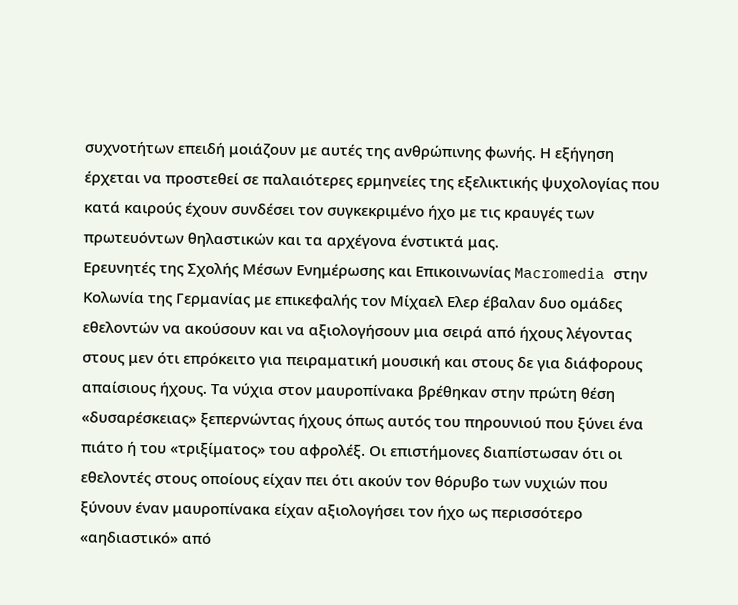συχνοτήτων επειδή μοιάζουν με αυτές της ανθρώπινης φωνής. Η εξήγηση έρχεται να προστεθεί σε παλαιότερες ερμηνείες της εξελικτικής ψυχολογίας που κατά καιρούς έχουν συνδέσει τον συγκεκριμένο ήχο με τις κραυγές των πρωτευόντων θηλαστικών και τα αρχέγονα ένστικτά μας.
Ερευνητές της Σχολής Μέσων Ενημέρωσης και Επικοινωνίας Macromedia στην Κολωνία της Γερμανίας με επικεφαλής τον Μίχαελ Ελερ έβαλαν δυο ομάδες εθελοντών να ακούσουν και να αξιολογήσουν μια σειρά από ήχους λέγοντας στους μεν ότι επρόκειτο για πειραματική μουσική και στους δε για διάφορους απαίσιους ήχους. Τα νύχια στον μαυροπίνακα βρέθηκαν στην πρώτη θέση «δυσαρέσκειας» ξεπερνώντας ήχους όπως αυτός του πηρουνιού που ξύνει ένα πιάτο ή του «τριξίματος» του αφρολέξ. Οι επιστήμονες διαπίστωσαν ότι οι εθελοντές στους οποίους είχαν πει ότι ακούν τον θόρυβο των νυχιών που ξύνουν έναν μαυροπίνακα είχαν αξιολογήσει τον ήχο ως περισσότερο «αηδιαστικό» από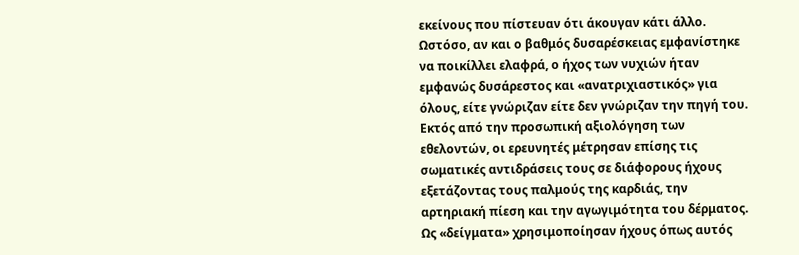εκείνους που πίστευαν ότι άκουγαν κάτι άλλο. Ωστόσο, αν και ο βαθμός δυσαρέσκειας εμφανίστηκε να ποικίλλει ελαφρά, ο ήχος των νυχιών ήταν εμφανώς δυσάρεστος και «ανατριχιαστικός» για όλους, είτε γνώριζαν είτε δεν γνώριζαν την πηγή του.
Εκτός από την προσωπική αξιολόγηση των εθελοντών, οι ερευνητές μέτρησαν επίσης τις σωματικές αντιδράσεις τους σε διάφορους ήχους εξετάζοντας τους παλμούς της καρδιάς, την αρτηριακή πίεση και την αγωγιμότητα του δέρματος. Ως «δείγματα» χρησιμοποίησαν ήχους όπως αυτός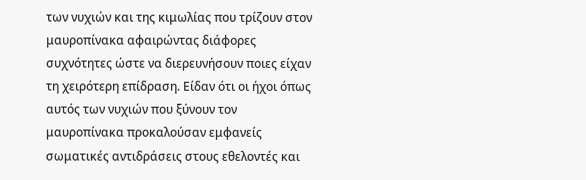των νυχιών και της κιμωλίας που τρίζουν στον μαυροπίνακα αφαιρώντας διάφορες συχνότητες ώστε να διερευνήσουν ποιες είχαν τη χειρότερη επίδραση. Είδαν ότι οι ήχοι όπως αυτός των νυχιών που ξύνουν τον μαυροπίνακα προκαλούσαν εμφανείς σωματικές αντιδράσεις στους εθελοντές και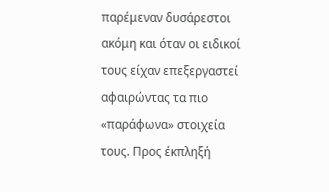παρέμεναν δυσάρεστοι ακόμη και όταν οι ειδικοί τους είχαν επεξεργαστεί αφαιρώντας τα πιο «παράφωνα» στοιχεία τους. Προς έκπληξή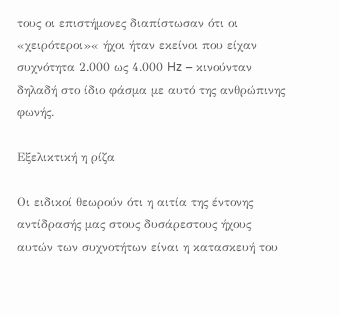τους οι επιστήμονες διαπίστωσαν ότι οι «χειρότεροι»« ήχοι ήταν εκείνοι που είχαν συχνότητα 2.000 ως 4.000 Hz – κινούνταν δηλαδή στο ίδιο φάσμα με αυτό της ανθρώπινης φωνής.

Εξελικτική η ρίζα

Οι ειδικοί θεωρούν ότι η αιτία της έντονης αντίδρασής μας στους δυσάρεστους ήχους αυτών των συχνοτήτων είναι η κατασκευή του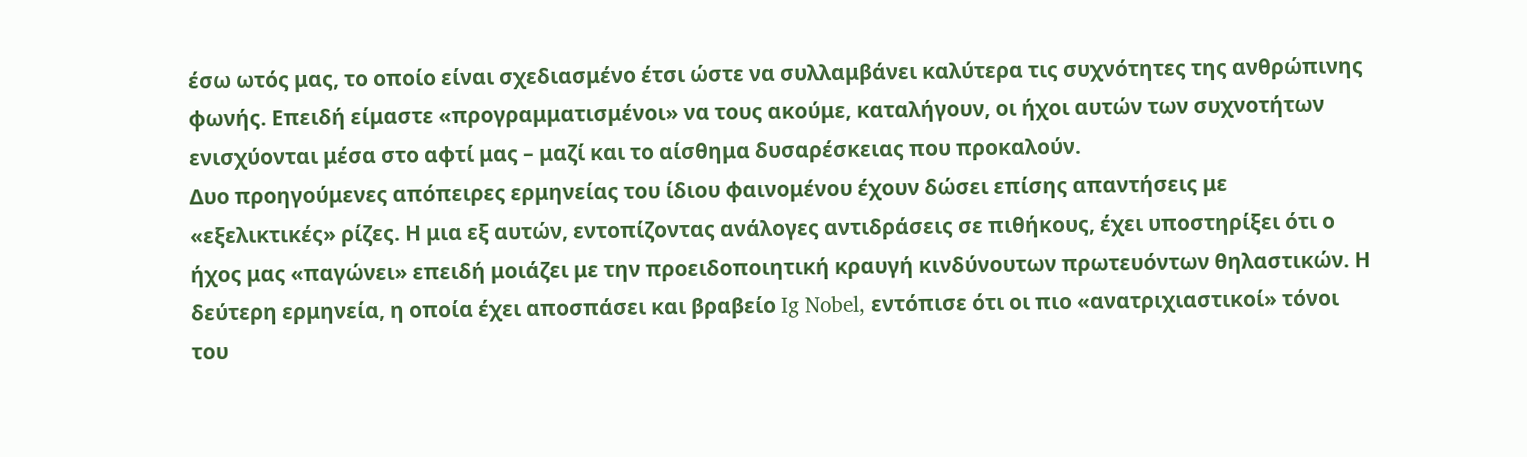έσω ωτός μας, το οποίο είναι σχεδιασμένο έτσι ώστε να συλλαμβάνει καλύτερα τις συχνότητες της ανθρώπινης φωνής. Επειδή είμαστε «προγραμματισμένοι» να τους ακούμε, καταλήγουν, οι ήχοι αυτών των συχνοτήτων ενισχύονται μέσα στο αφτί μας – μαζί και το αίσθημα δυσαρέσκειας που προκαλούν.
Δυο προηγούμενες απόπειρες ερμηνείας του ίδιου φαινομένου έχουν δώσει επίσης απαντήσεις με «εξελικτικές» ρίζες. Η μια εξ αυτών, εντοπίζοντας ανάλογες αντιδράσεις σε πιθήκους, έχει υποστηρίξει ότι ο ήχος μας «παγώνει» επειδή μοιάζει με την προειδοποιητική κραυγή κινδύνουτων πρωτευόντων θηλαστικών. Η δεύτερη ερμηνεία, η οποία έχει αποσπάσει και βραβείο Ig Nobel, εντόπισε ότι οι πιο «ανατριχιαστικοί» τόνοι του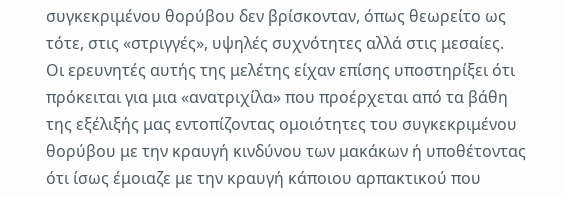συγκεκριμένου θορύβου δεν βρίσκονταν, όπως θεωρείτο ως τότε, στις «στριγγές», υψηλές συχνότητες αλλά στις μεσαίες.
Οι ερευνητές αυτής της μελέτης είχαν επίσης υποστηρίξει ότι πρόκειται για μια «ανατριχίλα» που προέρχεται από τα βάθη της εξέλιξής μας εντοπίζοντας ομοιότητες του συγκεκριμένου θορύβου με την κραυγή κινδύνου των μακάκων ή υποθέτοντας ότι ίσως έμοιαζε με την κραυγή κάποιου αρπακτικού που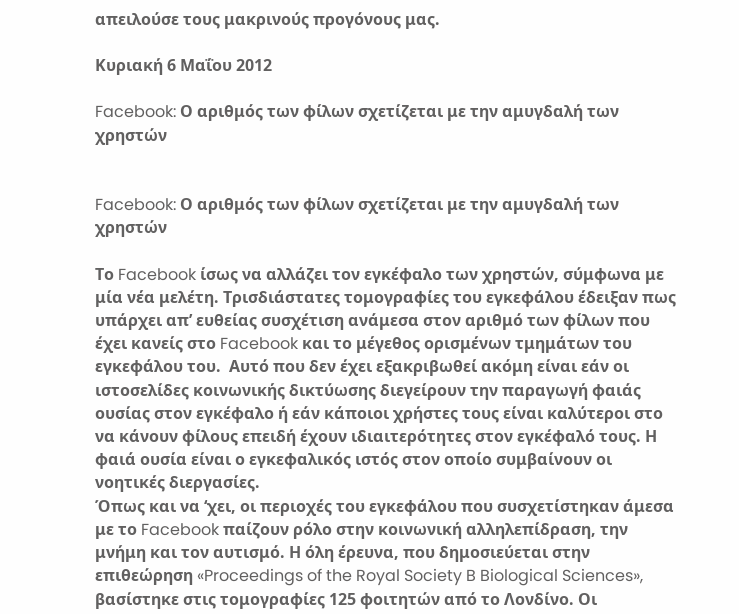απειλούσε τους μακρινούς προγόνους μας.

Κυριακή 6 Μαΐου 2012

Facebook: Ο αριθμός των φίλων σχετίζεται με την αμυγδαλή των χρηστών


Facebook: Ο αριθμός των φίλων σχετίζεται με την αμυγδαλή των χρηστών

Το Facebook ίσως να αλλάζει τον εγκέφαλο των χρηστών, σύμφωνα με μία νέα μελέτη. Τρισδιάστατες τομογραφίες του εγκεφάλου έδειξαν πως υπάρχει απ’ ευθείας συσχέτιση ανάμεσα στον αριθμό των φίλων που έχει κανείς στο Facebook και το μέγεθος ορισμένων τμημάτων του εγκεφάλου του.  Αυτό που δεν έχει εξακριβωθεί ακόμη είναι εάν οι ιστοσελίδες κοινωνικής δικτύωσης διεγείρουν την παραγωγή φαιάς ουσίας στον εγκέφαλο ή εάν κάποιοι χρήστες τους είναι καλύτεροι στο να κάνουν φίλους επειδή έχουν ιδιαιτερότητες στον εγκέφαλό τους. Η φαιά ουσία είναι ο εγκεφαλικός ιστός στον οποίο συμβαίνουν οι νοητικές διεργασίες.
Όπως και να ‘χει, οι περιοχές του εγκεφάλου που συσχετίστηκαν άμεσα με το Facebook παίζουν ρόλο στην κοινωνική αλληλεπίδραση, την μνήμη και τον αυτισμό. Η όλη έρευνα, που δημοσιεύεται στην επιθεώρηση «Proceedings of the Royal Society B Biological Sciences», βασίστηκε στις τομογραφίες 125 φοιτητών από το Λονδίνο. Οι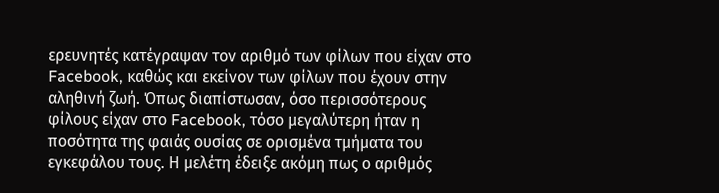ερευνητές κατέγραψαν τον αριθμό των φίλων που είχαν στο Facebook, καθώς και εκείνον των φίλων που έχουν στην αληθινή ζωή. Όπως διαπίστωσαν, όσο περισσότερους φίλους είχαν στο Facebook, τόσο μεγαλύτερη ήταν η ποσότητα της φαιάς ουσίας σε ορισμένα τμήματα του εγκεφάλου τους. Η μελέτη έδειξε ακόμη πως ο αριθμός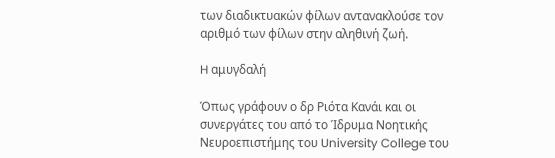των διαδικτυακών φίλων αντανακλούσε τον αριθμό των φίλων στην αληθινή ζωή.

H αμυγδαλή

Όπως γράφουν ο δρ Ριότα Κανάι και οι συνεργάτες του από το Ίδρυμα Νοητικής Νευροεπιστήμης του University College του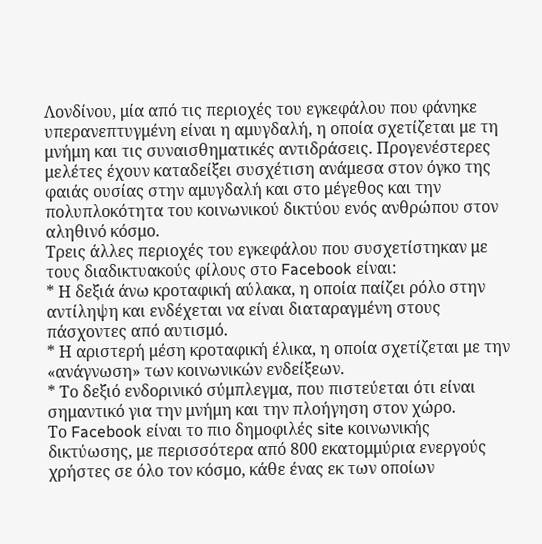Λονδίνου, μία από τις περιοχές του εγκεφάλου που φάνηκε υπερανεπτυγμένη είναι η αμυγδαλή, η οποία σχετίζεται με τη μνήμη και τις συναισθηματικές αντιδράσεις. Προγενέστερες μελέτες έχουν καταδείξει συσχέτιση ανάμεσα στον όγκο της φαιάς ουσίας στην αμυγδαλή και στο μέγεθος και την πολυπλοκότητα του κοινωνικού δικτύου ενός ανθρώπου στον αληθινό κόσμο.
Τρεις άλλες περιοχές του εγκεφάλου που συσχετίστηκαν με τους διαδικτυακούς φίλους στο Facebook είναι:
* Η δεξιά άνω κροταφική αύλακα, η οποία παίζει ρόλο στην αντίληψη και ενδέχεται να είναι διαταραγμένη στους πάσχοντες από αυτισμό.
* Η αριστερή μέση κροταφική έλικα, η οποία σχετίζεται με την «ανάγνωση» των κοινωνικών ενδείξεων.
* Το δεξιό ενδορινικό σύμπλεγμα, που πιστεύεται ότι είναι σημαντικό για την μνήμη και την πλοήγηση στον χώρο.
Το Facebook είναι το πιο δημοφιλές site κοινωνικής δικτύωσης, με περισσότερα από 800 εκατομμύρια ενεργούς χρήστες σε όλο τον κόσμο, κάθε ένας εκ των οποίων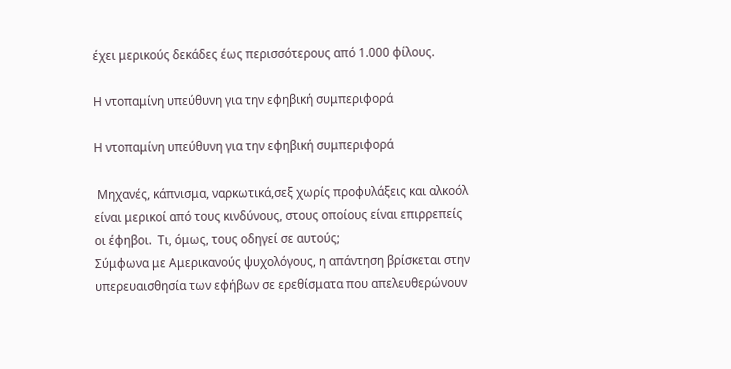έχει μερικούς δεκάδες έως περισσότερους από 1.000 φίλους.

Η ντοπαμίνη υπεύθυνη για την εφηβική συμπεριφορά

Η ντοπαμίνη υπεύθυνη για την εφηβική συμπεριφορά

 Μηχανές, κάπνισμα, ναρκωτικά,σεξ χωρίς προφυλάξεις και αλκοόλ είναι μερικοί από τους κινδύνους, στους οποίους είναι επιρρεπείς οι έφηβοι.  Τι, όμως, τους οδηγεί σε αυτούς;
Σύμφωνα με Αμερικανούς ψυχολόγους, η απάντηση βρίσκεται στην υπερευαισθησία των εφήβων σε ερεθίσματα που απελευθερώνουν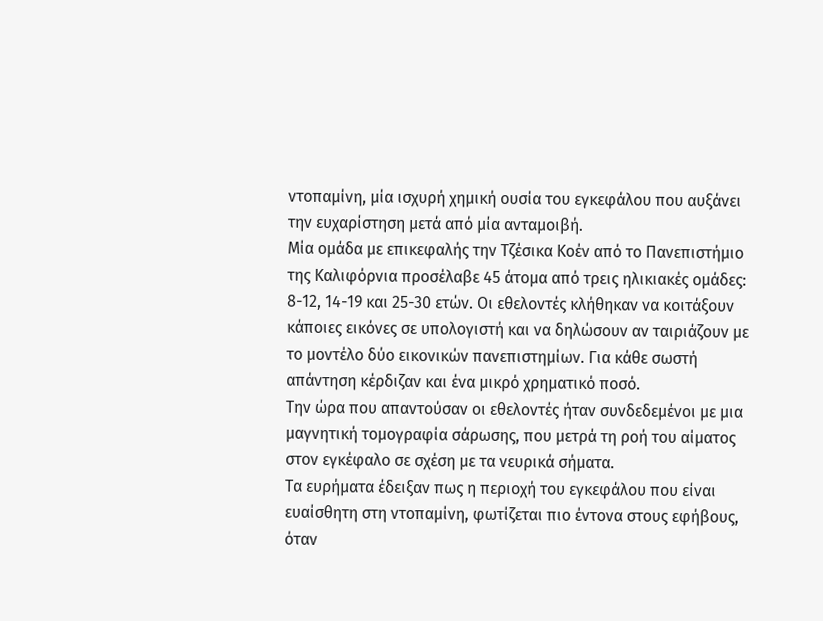ντοπαμίνη, μία ισχυρή χημική ουσία του εγκεφάλου που αυξάνει την ευχαρίστηση μετά από μία ανταμοιβή.
Μία ομάδα με επικεφαλής την Τζέσικα Κοέν από το Πανεπιστήμιο της Καλιφόρνια προσέλαβε 45 άτομα από τρεις ηλικιακές ομάδες: 8-12, 14-19 και 25-30 ετών. Οι εθελοντές κλήθηκαν να κοιτάξουν κάποιες εικόνες σε υπολογιστή και να δηλώσουν αν ταιριάζουν με το μοντέλο δύο εικονικών πανεπιστημίων. Για κάθε σωστή απάντηση κέρδιζαν και ένα μικρό χρηματικό ποσό.
Την ώρα που απαντούσαν οι εθελοντές ήταν συνδεδεμένοι με μια μαγνητική τομογραφία σάρωσης, που μετρά τη ροή του αίματος στον εγκέφαλο σε σχέση με τα νευρικά σήματα.
Τα ευρήματα έδειξαν πως η περιοχή του εγκεφάλου που είναι ευαίσθητη στη ντοπαμίνη, φωτίζεται πιο έντονα στους εφήβους, όταν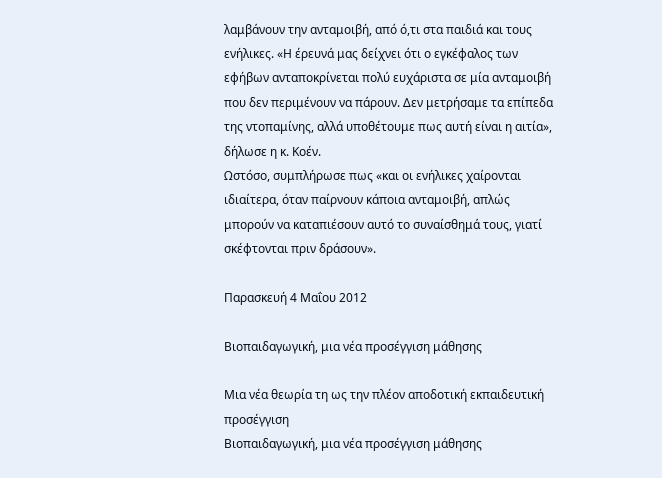λαμβάνουν την ανταμοιβή, από ό,τι στα παιδιά και τους ενήλικες. «Η έρευνά μας δείχνει ότι ο εγκέφαλος των εφήβων ανταποκρίνεται πολύ ευχάριστα σε μία ανταμοιβή που δεν περιμένουν να πάρουν. Δεν μετρήσαμε τα επίπεδα της ντοπαμίνης, αλλά υποθέτουμε πως αυτή είναι η αιτία», δήλωσε η κ. Κοέν.
Ωστόσο, συμπλήρωσε πως «και οι ενήλικες χαίρονται ιδιαίτερα, όταν παίρνουν κάποια ανταμοιβή, απλώς μπορούν να καταπιέσουν αυτό το συναίσθημά τους, γιατί σκέφτονται πριν δράσουν».

Παρασκευή 4 Μαΐου 2012

Βιοπαιδαγωγική, μια νέα προσέγγιση μάθησης

Mια νέα θεωρία τη ως την πλέον αποδοτική εκπαιδευτική προσέγγιση
Βιοπαιδαγωγική, μια νέα προσέγγιση μάθησης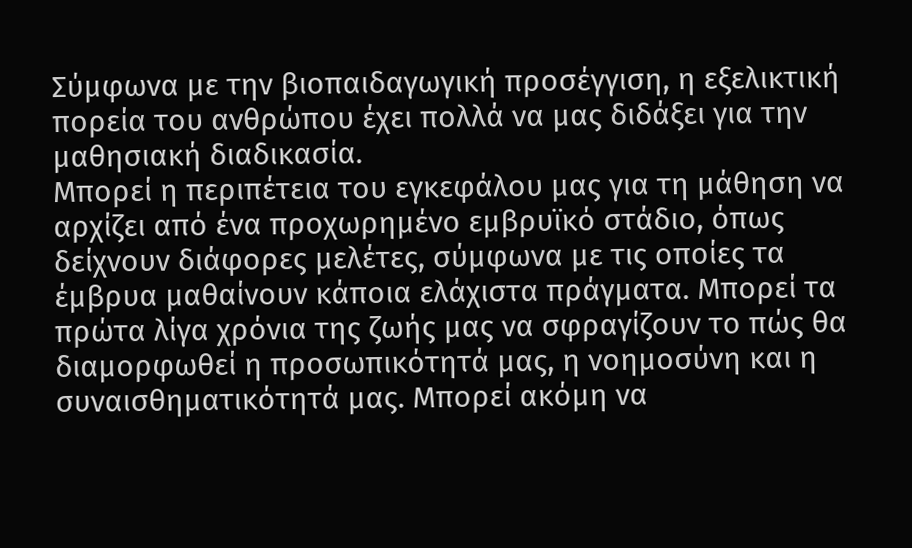Σύμφωνα με την βιοπαιδαγωγική προσέγγιση, η εξελικτική πορεία του ανθρώπου έχει πολλά να μας διδάξει για την μαθησιακή διαδικασία.
Μπορεί η περιπέτεια του εγκεφάλου μας για τη μάθηση να αρχίζει από ένα προχωρημένο εμβρυϊκό στάδιο, όπως δείχνουν διάφορες μελέτες, σύμφωνα με τις οποίες τα έμβρυα μαθαίνουν κάποια ελάχιστα πράγματα. Μπορεί τα πρώτα λίγα χρόνια της ζωής μας να σφραγίζουν το πώς θα διαμορφωθεί η προσωπικότητά μας, η νοημοσύνη και η συναισθηματικότητά μας. Μπορεί ακόμη να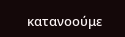κατανοούμε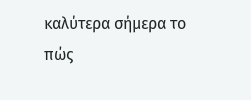καλύτερα σήμερα το πώς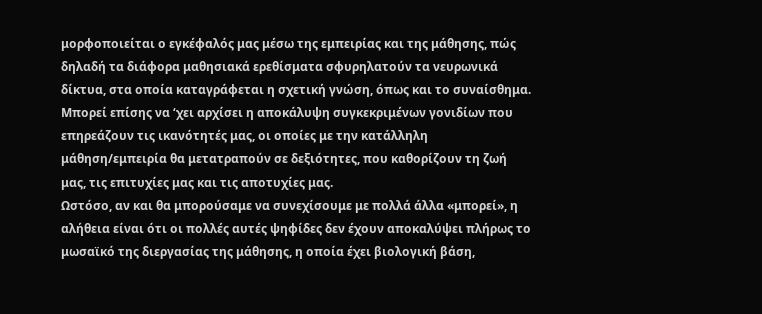μορφοποιείται ο εγκέφαλός μας μέσω της εμπειρίας και της μάθησης, πώς δηλαδή τα διάφορα μαθησιακά ερεθίσματα σφυρηλατούν τα νευρωνικά δίκτυα, στα οποία καταγράφεται η σχετική γνώση, όπως και το συναίσθημα. Μπορεί επίσης να ‘χει αρχίσει η αποκάλυψη συγκεκριμένων γονιδίων που επηρεάζουν τις ικανότητές μας, οι οποίες με την κατάλληλη μάθηση/εμπειρία θα μετατραπούν σε δεξιότητες, που καθορίζουν τη ζωή μας, τις επιτυχίες μας και τις αποτυχίες μας.
Ωστόσο, αν και θα μπορούσαμε να συνεχίσουμε με πολλά άλλα «μπορεί», η αλήθεια είναι ότι οι πολλές αυτές ψηφίδες δεν έχουν αποκαλύψει πλήρως το μωσαϊκό της διεργασίας της μάθησης, η οποία έχει βιολογική βάση,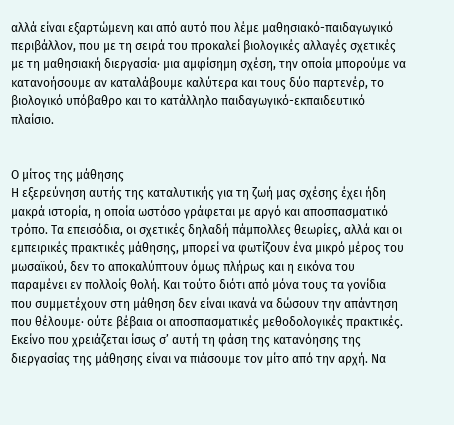αλλά είναι εξαρτώμενη και από αυτό που λέμε μαθησιακό-παιδαγωγικό περιβάλλον, που με τη σειρά του προκαλεί βιολογικές αλλαγές σχετικές με τη μαθησιακή διεργασία∙ μια αμφίσημη σχέση, την οποία μπορούμε να κατανοήσουμε αν καταλάβουμε καλύτερα και τους δύο παρτενέρ, το βιολογικό υπόβαθρο και το κατάλληλο παιδαγωγικό-εκπαιδευτικό πλαίσιο.


Ο μίτος της μάθησης
Η εξερεύνηση αυτής της καταλυτικής για τη ζωή μας σχέσης έχει ήδη μακρά ιστορία, η οποία ωστόσο γράφεται με αργό και αποσπασματικό τρόπο. Τα επεισόδια, οι σχετικές δηλαδή πάμπολλες θεωρίες, αλλά και οι εμπειρικές πρακτικές μάθησης, μπορεί να φωτίζουν ένα μικρό μέρος του μωσαϊκού, δεν το αποκαλύπτουν όμως πλήρως και η εικόνα του παραμένει εν πολλοίς θολή. Και τούτο διότι από μόνα τους τα γονίδια που συμμετέχουν στη μάθηση δεν είναι ικανά να δώσουν την απάντηση που θέλουμε∙ ούτε βέβαια οι αποσπασματικές μεθοδολογικές πρακτικές.
Εκείνο που χρειάζεται ίσως σ’ αυτή τη φάση της κατανόησης της διεργασίας της μάθησης είναι να πιάσουμε τον μίτο από την αρχή. Να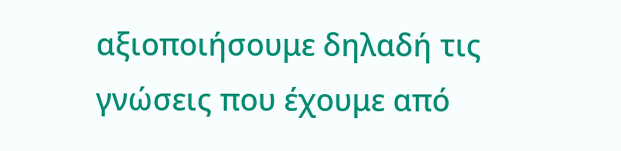αξιοποιήσουμε δηλαδή τις γνώσεις που έχουμε από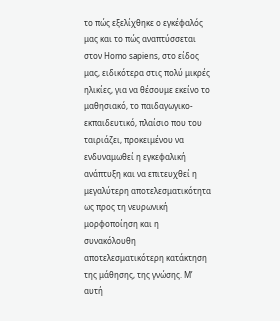το πώς εξελίχθηκε ο εγκέφαλός μας και το πώς αναπτύσσεται στον Homo sapiens, στο είδος μας, ειδικότερα στις πολύ μικρές ηλικίες, για να θέσουμε εκείνο το μαθησιακό, το παιδαγωγικο-εκπαιδευτικό, πλαίσιο που του ταιριάζει, προκειμένου να ενδυναμωθεί η εγκεφαλική ανάπτυξη και να επιτευχθεί η μεγαλύτερη αποτελεσματικότητα ως προς τη νευρωνική μορφοποίηση και η συνακόλουθη αποτελεσματικότερη κατάκτηση της μάθησης, της γνώσης. Μ’ αυτή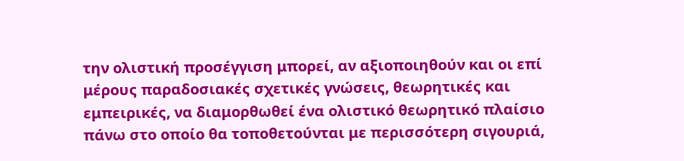την ολιστική προσέγγιση μπορεί, αν αξιοποιηθούν και οι επί μέρους παραδοσιακές σχετικές γνώσεις, θεωρητικές και εμπειρικές, να διαμορθωθεί ένα ολιστικό θεωρητικό πλαίσιο πάνω στο οποίο θα τοποθετούνται με περισσότερη σιγουριά,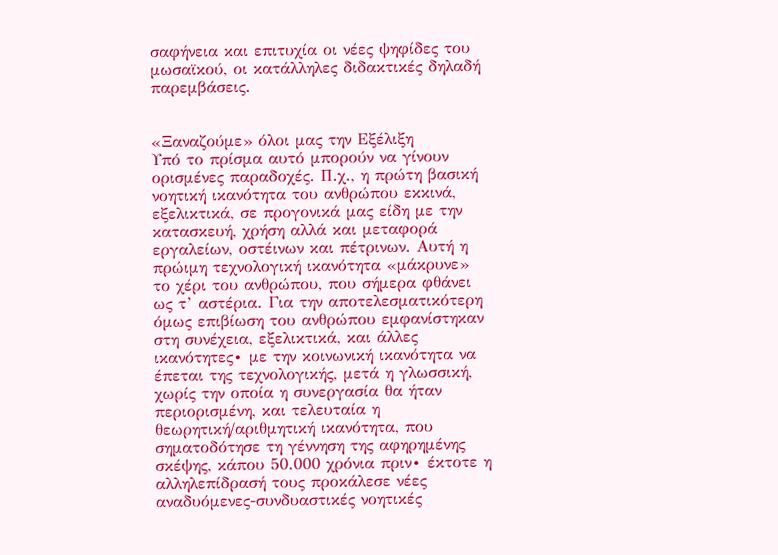σαφήνεια και επιτυχία οι νέες ψηφίδες του μωσαϊκού, οι κατάλληλες διδακτικές δηλαδή παρεμβάσεις.


«Ξαναζούμε» όλοι μας την Εξέλιξη
Υπό το πρίσμα αυτό μπορούν να γίνουν ορισμένες παραδοχές. Π.χ., η πρώτη βασική νοητική ικανότητα του ανθρώπου εκκινά, εξελικτικά, σε προγονικά μας είδη με την κατασκευή, χρήση αλλά και μεταφορά εργαλείων, οστέινων και πέτρινων. Αυτή η πρώιμη τεχνολογική ικανότητα «μάκρυνε» το χέρι του ανθρώπου, που σήμερα φθάνει ως τ’ αστέρια. Για την αποτελεσματικότερη όμως επιβίωση του ανθρώπου εμφανίστηκαν στη συνέχεια, εξελικτικά, και άλλες ικανότητες∙ με την κοινωνική ικανότητα να έπεται της τεχνολογικής, μετά η γλωσσική, χωρίς την οποία η συνεργασία θα ήταν περιορισμένη, και τελευταία η θεωρητική/αριθμητική ικανότητα, που σηματοδότησε τη γέννηση της αφηρημένης σκέψης, κάπου 50.000 χρόνια πριν∙ έκτοτε η αλληλεπίδρασή τους προκάλεσε νέες αναδυόμενες-συνδυαστικές νοητικές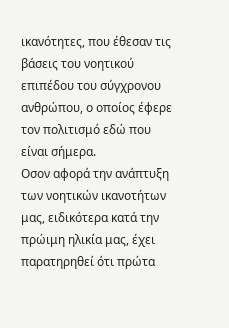ικανότητες, που έθεσαν τις βάσεις του νοητικού επιπέδου του σύγχρονου ανθρώπου, ο οποίος έφερε τον πολιτισμό εδώ που είναι σήμερα.
Οσον αφορά την ανάπτυξη των νοητικών ικανοτήτων μας, ειδικότερα κατά την πρώιμη ηλικία μας, έχει παρατηρηθεί ότι πρώτα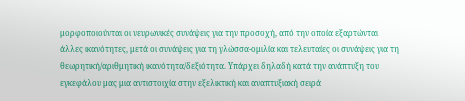μορφοποιούνται οι νευρωνικές συνάψεις για την προσοχή, από την οποία εξαρτώνται άλλες ικανότητες, μετά οι συνάψεις για τη γλώσσα-ομιλία και τελευταίες οι συνάψεις για τη θεωρητική/αριθμητική ικανότητα/δεξιότητα. Υπάρχει δηλαδή κατά την ανάπτυξη του εγκεφάλου μας μια αντιστοιχία στην εξελικτική και αναπτυξιακή σειρά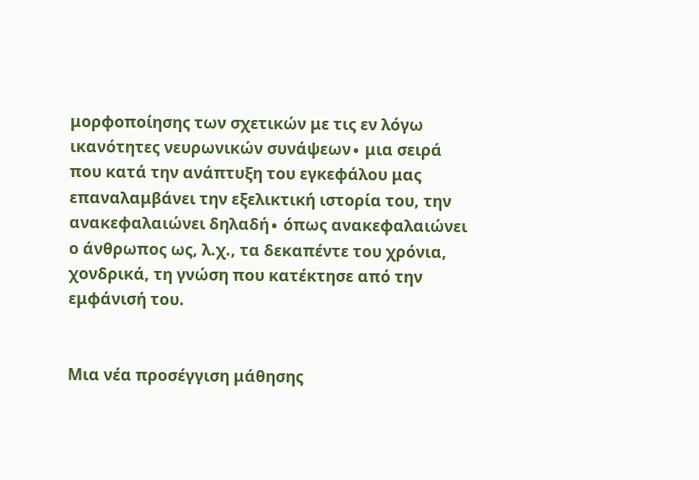μορφοποίησης των σχετικών με τις εν λόγω ικανότητες νευρωνικών συνάψεων∙ μια σειρά που κατά την ανάπτυξη του εγκεφάλου μας επαναλαμβάνει την εξελικτική ιστορία του, την ανακεφαλαιώνει δηλαδή∙ όπως ανακεφαλαιώνει ο άνθρωπος ως, λ.χ., τα δεκαπέντε του χρόνια, χονδρικά, τη γνώση που κατέκτησε από την εμφάνισή του.


Μια νέα προσέγγιση μάθησης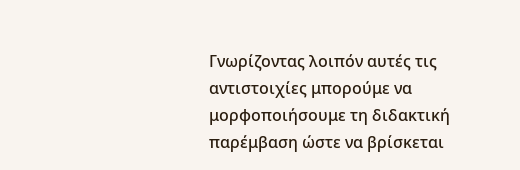Γνωρίζοντας λοιπόν αυτές τις αντιστοιχίες μπορούμε να μορφοποιήσουμε τη διδακτική παρέμβαση ώστε να βρίσκεται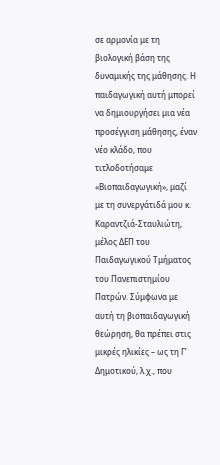σε αρμονία με τη βιολογική βάση της δυναμικής της μάθησης. Η παιδαγωγική αυτή μπορεί να δημιουργήσει μια νέα προσέγγιση μάθησης, έναν νέο κλάδο, που τιτλοδοτήσαμε «Βιοπαιδαγωγική», μαζί με τη συνεργάτιδά μου κ. Καραντζιά-Σταυλιώτη, μέλος ΔΕΠ του Παιδαγωγικού Τμήματος του Πανεπιστημίου Πατρών. Σύμφωνα με αυτή τη βιοπαιδαγωγική θεώρηση, θα πρέπει στις μικρές ηλικίες – ως τη Γ’ Δημοτικού, λ.χ., που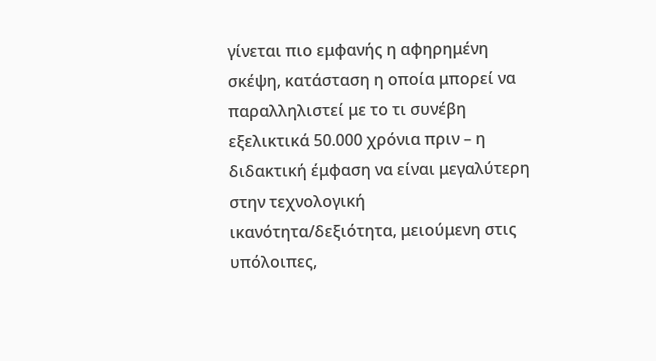γίνεται πιο εμφανής η αφηρημένη σκέψη, κατάσταση η οποία μπορεί να παραλληλιστεί με το τι συνέβη εξελικτικά 50.000 χρόνια πριν – η διδακτική έμφαση να είναι μεγαλύτερη στην τεχνολογική ικανότητα/δεξιότητα, μειούμενη στις υπόλοιπες,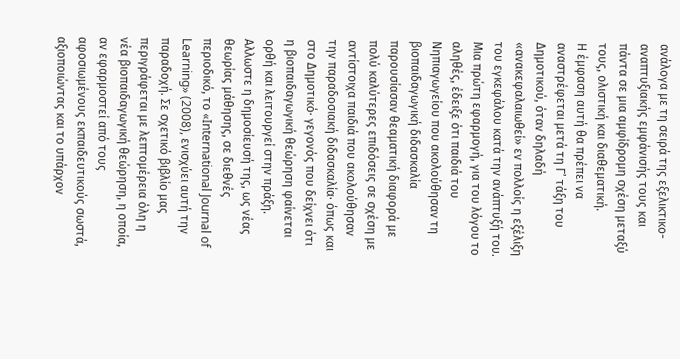ανάλογα με τη σειρά της εξελικτικο-αναπτυξιακής εμφάνισής τους και πάντα σε μια αμφίδρομη σχέση μεταξύ τους, ολιστική και διαθεματική.
Η έμφαση αυτή θα πρέπει να αναστρέφεται μετά τη Γ’ τάξη του Δημοτικού, όταν δηλαδή «ανακεφαλαιωθεί» εν πολλοίς η εξέλιξη του εγκεφάλου κατά την ανάπτυξή του.
Μια πρώτη εφαρμογή, για του λόγου το αληθές, έδειξε ότι παιδιά του Νηπιαγωγείου που ακολούθησαν τη βιοπαιδαγωγική διδασκαλία παρουσίασαν θεαματική διαφορά με πολύ καλύτερες επιδόσεις σε σχέση με αντίστοιχα παιδιά που ακολούθησαν την παραδοσιακή διδασκαλία∙ όπως και στο Δημοτικό∙ γεγονός που δείχνει ότι η βιοπαιδαγωγική θεώρηση φαίνεται ορθή και λειτουργεί στην πράξη. Αλλωστε η δημοσίευσή της, ως νέας θεωρίας μάθησης, σε διεθνές περιοδικό, το «International Journal of Learning» (2008), ενισχύει αυτή την παραδοχή. Σε σχετικό βιβλίο μας περιγράφεται με λεπτομέρεια όλη η νέα βιοπαιδαγωγική θεώρηση, η οποία, αν εφαρμοστεί από τους αφοσιωμένους εκπαιδευτικούς σωστά, αξιοποιώντας και το υπάρχον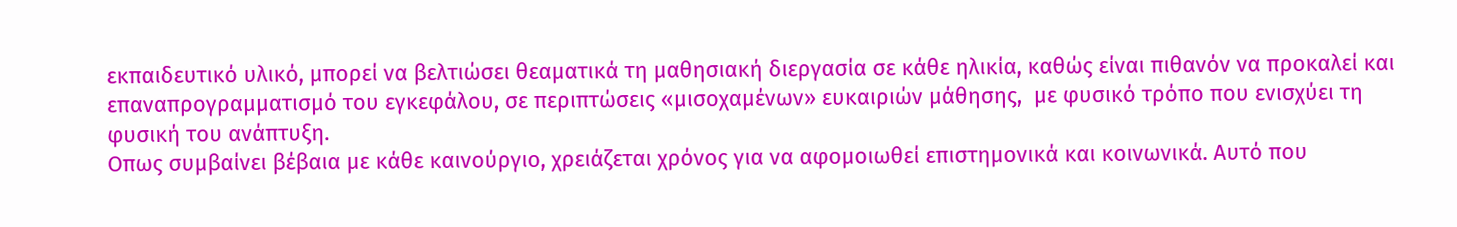εκπαιδευτικό υλικό, μπορεί να βελτιώσει θεαματικά τη μαθησιακή διεργασία σε κάθε ηλικία, καθώς είναι πιθανόν να προκαλεί και επαναπρογραμματισμό του εγκεφάλου, σε περιπτώσεις «μισοχαμένων» ευκαιριών μάθησης,  με φυσικό τρόπο που ενισχύει τη φυσική του ανάπτυξη.
Οπως συμβαίνει βέβαια με κάθε καινούργιο, χρειάζεται χρόνος για να αφομοιωθεί επιστημονικά και κοινωνικά. Αυτό που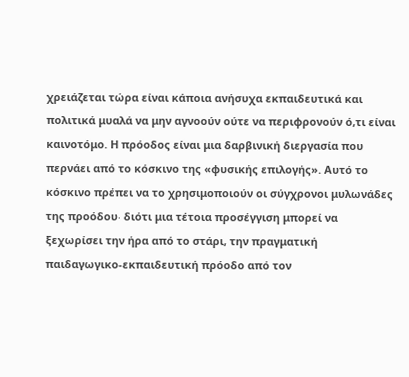χρειάζεται τώρα είναι κάποια ανήσυχα εκπαιδευτικά και πολιτικά μυαλά να μην αγνοούν ούτε να περιφρονούν ό,τι είναι καινοτόμο. Η πρόοδος είναι μια δαρβινική διεργασία που περνάει από το κόσκινο της «φυσικής επιλογής». Αυτό το κόσκινο πρέπει να το χρησιμοποιούν οι σύγχρονοι μυλωνάδες της προόδου∙ διότι μια τέτοια προσέγγιση μπορεί να ξεχωρίσει την ήρα από το στάρι, την πραγματική παιδαγωγικο-εκπαιδευτική πρόοδο από τον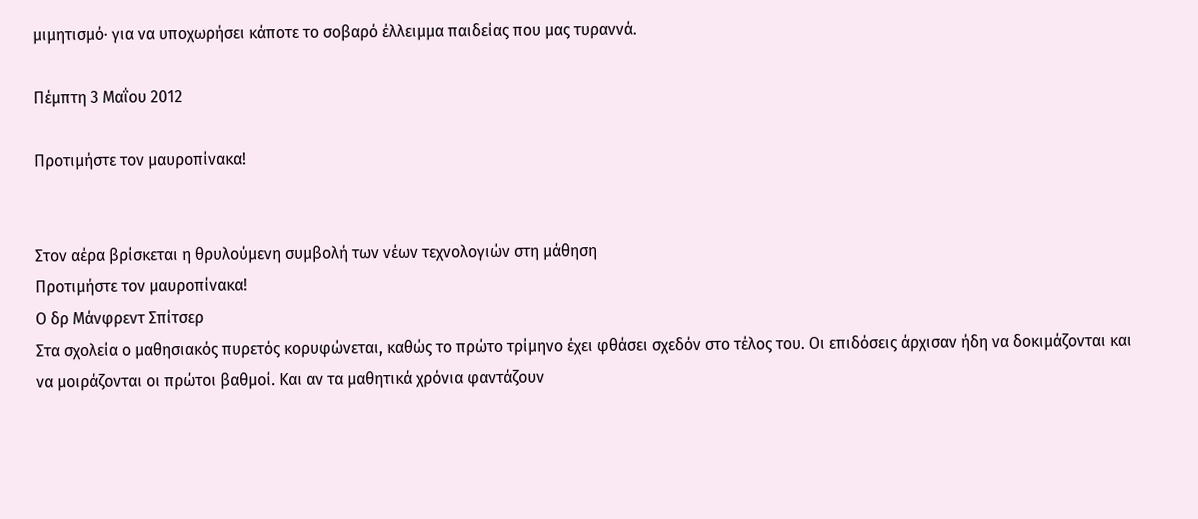μιμητισμό∙ για να υποχωρήσει κάποτε το σοβαρό έλλειμμα παιδείας που μας τυραννά.

Πέμπτη 3 Μαΐου 2012

Προτιμήστε τον μαυροπίνακα!


Στον αέρα βρίσκεται η θρυλούμενη συμβολή των νέων τεχνολογιών στη μάθηση
Προτιμήστε τον μαυροπίνακα!
Ο δρ Μάνφρεντ Σπίτσερ
Στα σχολεία ο μαθησιακός πυρετός κορυφώνεται, καθώς το πρώτο τρίμηνο έχει φθάσει σχεδόν στο τέλος του. Οι επιδόσεις άρχισαν ήδη να δοκιμάζονται και να μοιράζονται οι πρώτοι βαθμοί. Και αν τα μαθητικά χρόνια φαντάζουν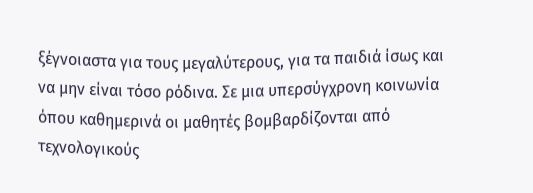ξέγνοιαστα για τους μεγαλύτερους, για τα παιδιά ίσως και να μην είναι τόσο ρόδινα. Σε μια υπερσύγχρονη κοινωνία όπου καθημερινά οι μαθητές βομβαρδίζονται από τεχνολογικούς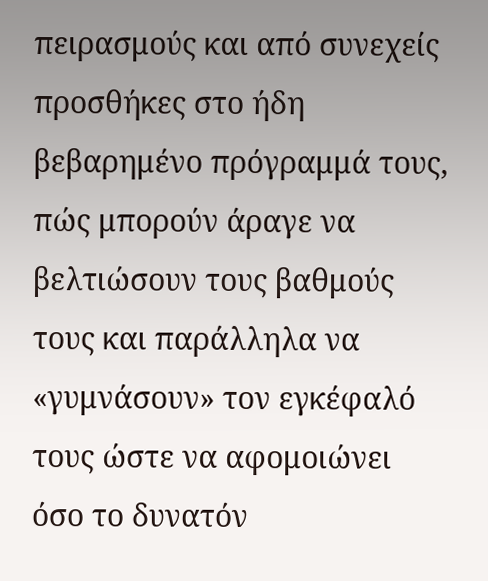πειρασμούς και από συνεχείς προσθήκες στο ήδη βεβαρημένο πρόγραμμά τους, πώς μπορούν άραγε να βελτιώσουν τους βαθμούς τους και παράλληλα να «γυμνάσουν» τον εγκέφαλό τους ώστε να αφομοιώνει όσο το δυνατόν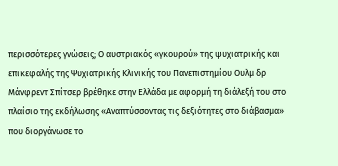περισσότερες γνώσεις; Ο αυστριακός «γκουρού» της ψυχιατρικής και επικεφαλής της Ψυχιατρικής Κλινικής του Πανεπιστημίου Ουλμ δρ Μάνφρεντ Σπίτσερ βρέθηκε στην Ελλάδα με αφορμή τη διάλεξή του στο πλαίσιο της εκδήλωσης «Αναπτύσσοντας τις δεξιότητες στο διάβασμα» που διοργάνωσε το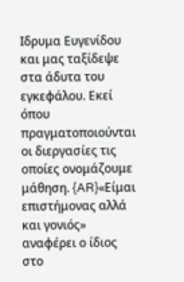Ιδρυμα Ευγενίδου και μας ταξίδεψε στα άδυτα του εγκεφάλου. Εκεί όπου πραγματοποιούνται οι διεργασίες τις οποίες ονομάζουμε μάθηση. {AR}«Είμαι επιστήμονας αλλά και γονιός» αναφέρει ο ίδιος στο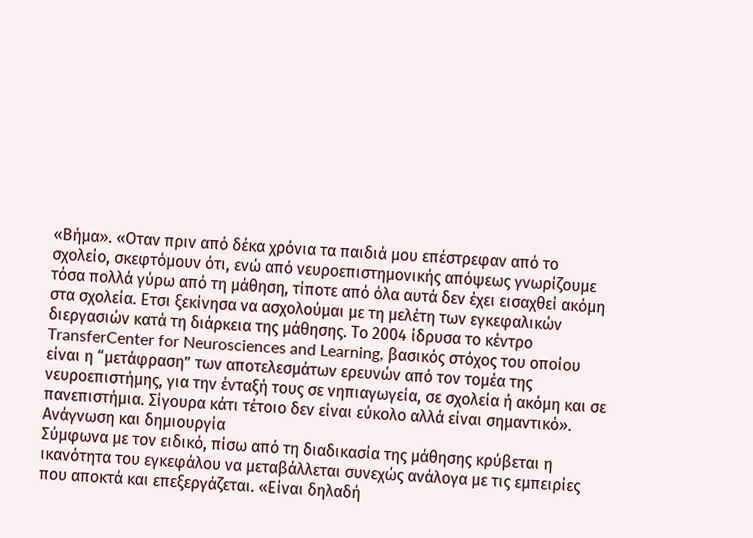«Βήμα». «Οταν πριν από δέκα χρόνια τα παιδιά μου επέστρεφαν από το σχολείο, σκεφτόμουν ότι, ενώ από νευροεπιστημονικής απόψεως γνωρίζουμε τόσα πολλά γύρω από τη μάθηση, τίποτε από όλα αυτά δεν έχει εισαχθεί ακόμη στα σχολεία. Ετσι ξεκίνησα να ασχολούμαι με τη μελέτη των εγκεφαλικών διεργασιών κατά τη διάρκεια της μάθησης. Το 2004 ίδρυσα το κέντρο TransferCenter for Neurosciences and Learning, βασικός στόχος του οποίου είναι η “μετάφραση” των αποτελεσμάτων ερευνών από τον τομέα της νευροεπιστήμης, για την ένταξή τους σε νηπιαγωγεία, σε σχολεία ή ακόμη και σε πανεπιστήμια. Σίγουρα κάτι τέτοιο δεν είναι εύκολο αλλά είναι σημαντικό».
Ανάγνωση και δημιουργία
Σύμφωνα με τον ειδικό, πίσω από τη διαδικασία της μάθησης κρύβεται η ικανότητα του εγκεφάλου να μεταβάλλεται συνεχώς ανάλογα με τις εμπειρίες που αποκτά και επεξεργάζεται. «Είναι δηλαδή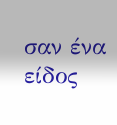σαν ένα είδος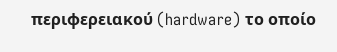περιφερειακού (hardware) το οποίο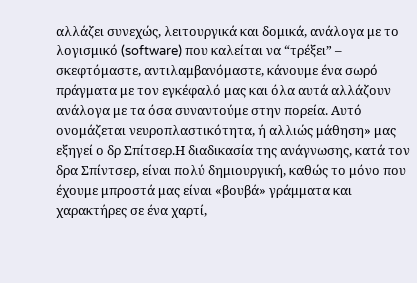αλλάζει συνεχώς, λειτουργικά και δομικά, ανάλογα με το λογισμικό (software) που καλείται να “τρέξει” – σκεφτόμαστε, αντιλαμβανόμαστε, κάνουμε ένα σωρό πράγματα με τον εγκέφαλό μας και όλα αυτά αλλάζουν ανάλογα με τα όσα συναντούμε στην πορεία. Αυτό ονομάζεται νευροπλαστικότητα, ή αλλιώς μάθηση» μας εξηγεί ο δρ Σπίτσερ.Η διαδικασία της ανάγνωσης, κατά τον δρα Σπίντσερ, είναι πολύ δημιουργική, καθώς το μόνο που έχουμε μπροστά μας είναι «βουβά» γράμματα και χαρακτήρες σε ένα χαρτί,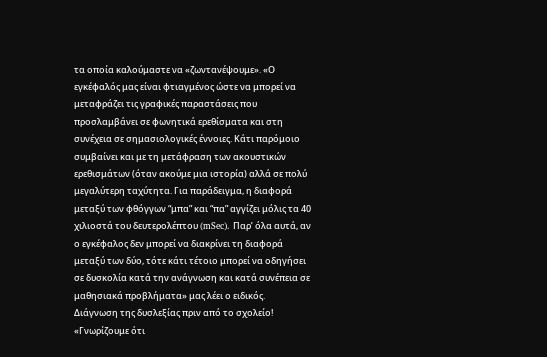τα οποία καλούμαστε να «ζωντανέψουμε». «Ο εγκέφαλός μας είναι φτιαγμένος ώστε να μπορεί να μεταφράζει τις γραφικές παραστάσεις που προσλαμβάνει σε φωνητικά ερεθίσματα και στη συνέχεια σε σημασιολογικές έννοιες. Κάτι παρόμοιο συμβαίνει και με τη μετάφραση των ακουστικών ερεθισμάτων (όταν ακούμε μια ιστορία) αλλά σε πολύ μεγαλύτερη ταχύτητα. Για παράδειγμα, η διαφορά μεταξύ των φθόγγων “μπα” και “πα” αγγίζει μόλις τα 40 χιλιοστά του δευτερολέπτου (mSec). Παρ’ όλα αυτά, αν ο εγκέφαλος δεν μπορεί να διακρίνει τη διαφορά μεταξύ των δύο, τότε κάτι τέτοιο μπορεί να οδηγήσει σε δυσκολία κατά την ανάγνωση και κατά συνέπεια σε μαθησιακά προβλήματα» μας λέει ο ειδικός.
Διάγνωση της δυσλεξίας πριν από το σχολείο!
«Γνωρίζουμε ότι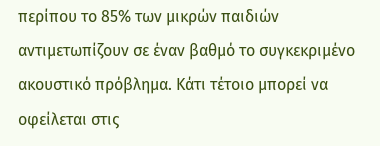περίπου το 85% των μικρών παιδιών αντιμετωπίζουν σε έναν βαθμό το συγκεκριμένο ακουστικό πρόβλημα. Κάτι τέτοιο μπορεί να οφείλεται στις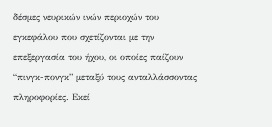δέσμες νευρικών ινών περιοχών του εγκεφάλου που σχετίζονται με την επεξεργασία του ήχου, οι οποίες παίζουν “πινγκ-πονγκ” μεταξύ τους ανταλλάσσοντας πληροφορίες. Εκεί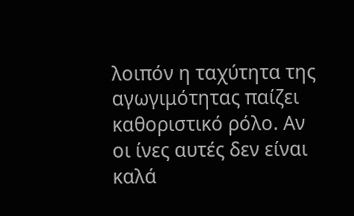λοιπόν η ταχύτητα της αγωγιμότητας παίζει καθοριστικό ρόλο. Αν οι ίνες αυτές δεν είναι καλά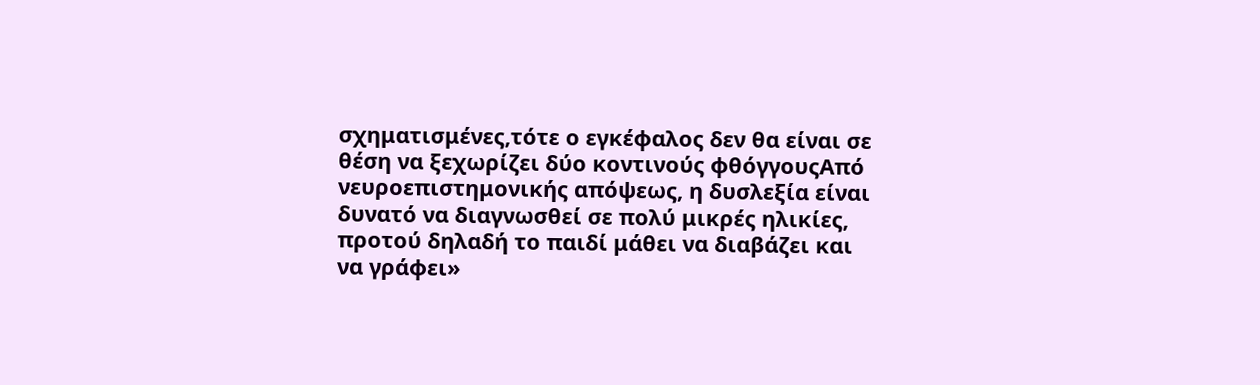σχηματισμένες,τότε ο εγκέφαλος δεν θα είναι σε θέση να ξεχωρίζει δύο κοντινούς φθόγγουςΑπό νευροεπιστημονικής απόψεως, η δυσλεξία είναι δυνατό να διαγνωσθεί σε πολύ μικρές ηλικίες, προτού δηλαδή το παιδί μάθει να διαβάζει και να γράφει»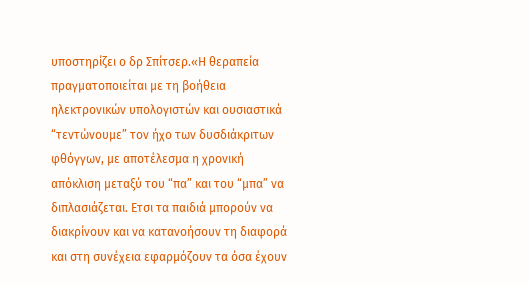υποστηρίζει ο δρ Σπίτσερ.«Η θεραπεία πραγματοποιείται με τη βοήθεια ηλεκτρονικών υπολογιστών και ουσιαστικά “τεντώνουμε” τον ήχο των δυσδιάκριτων φθόγγων, με αποτέλεσμα η χρονική απόκλιση μεταξύ του “πα” και του “μπα” να διπλασιάζεται. Ετσι τα παιδιά μπορούν να διακρίνουν και να κατανοήσουν τη διαφορά και στη συνέχεια εφαρμόζουν τα όσα έχουν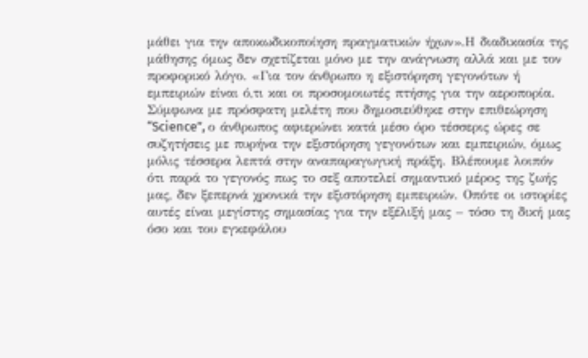μάθει για την αποκωδικοποίηση πραγματικών ήχων».Η διαδικασία της μάθησης όμως δεν σχετίζεται μόνο με την ανάγνωση αλλά και με τον προφορικό λόγο. «Για τον άνθρωπο η εξιστόρηση γεγονότων ή εμπειριών είναι ό,τι και οι προσομοιωτές πτήσης για την αεροπορία. Σύμφωνα με πρόσφατη μελέτη που δημοσιεύθηκε στην επιθεώρηση “Science”, ο άνθρωπος αφιερώνει κατά μέσο όρο τέσσερις ώρες σε συζητήσεις με πυρήνα την εξιστόρηση γεγονότων και εμπειριών, όμως μόλις τέσσερα λεπτά στην αναπαραγωγική πράξη. Βλέπουμε λοιπόν ότι παρά το γεγονός πως το σεξ αποτελεί σημαντικό μέρος της ζωής μας, δεν ξεπερνά χρονικά την εξιστόρηση εμπειριών. Οπότε οι ιστορίες αυτές είναι μεγίστης σημασίας για την εξέλιξή μας – τόσο τη δική μας όσο και του εγκεφάλου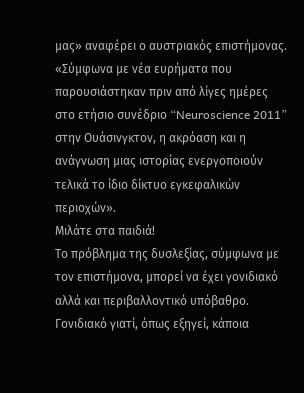μας» αναφέρει ο αυστριακός επιστήμονας. «Σύμφωνα με νέα ευρήματα που παρουσιάστηκαν πριν από λίγες ημέρες στο ετήσιο συνέδριο “Neuroscience 2011” στην Ουάσινγκτον, η ακρόαση και η ανάγνωση μιας ιστορίας ενεργοποιούν τελικά το ίδιο δίκτυο εγκεφαλικών περιοχών».
Μιλάτε στα παιδιά!
Το πρόβλημα της δυσλεξίας, σύμφωνα με τον επιστήμονα, μπορεί να έχει γονιδιακό αλλά και περιβαλλοντικό υπόβαθρο. Γονιδιακό γιατί, όπως εξηγεί, κάποια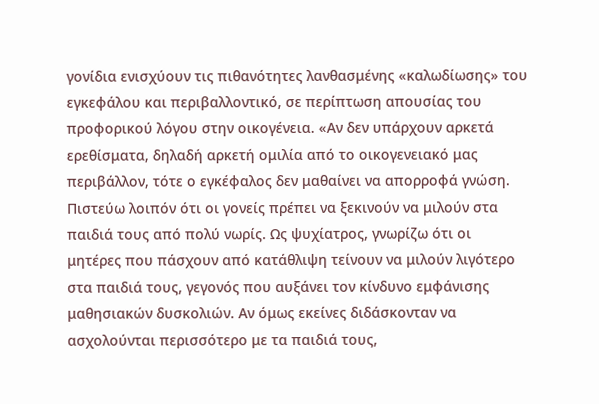γονίδια ενισχύουν τις πιθανότητες λανθασμένης «καλωδίωσης» του εγκεφάλου και περιβαλλοντικό, σε περίπτωση απουσίας του προφορικού λόγου στην οικογένεια. «Αν δεν υπάρχουν αρκετά ερεθίσματα, δηλαδή αρκετή ομιλία από το οικογενειακό μας περιβάλλον, τότε ο εγκέφαλος δεν μαθαίνει να απορροφά γνώση. Πιστεύω λοιπόν ότι οι γονείς πρέπει να ξεκινούν να μιλούν στα παιδιά τους από πολύ νωρίς. Ως ψυχίατρος, γνωρίζω ότι οι μητέρες που πάσχουν από κατάθλιψη τείνουν να μιλούν λιγότερο στα παιδιά τους, γεγονός που αυξάνει τον κίνδυνο εμφάνισης μαθησιακών δυσκολιών. Αν όμως εκείνες διδάσκονταν να ασχολούνται περισσότερο με τα παιδιά τους,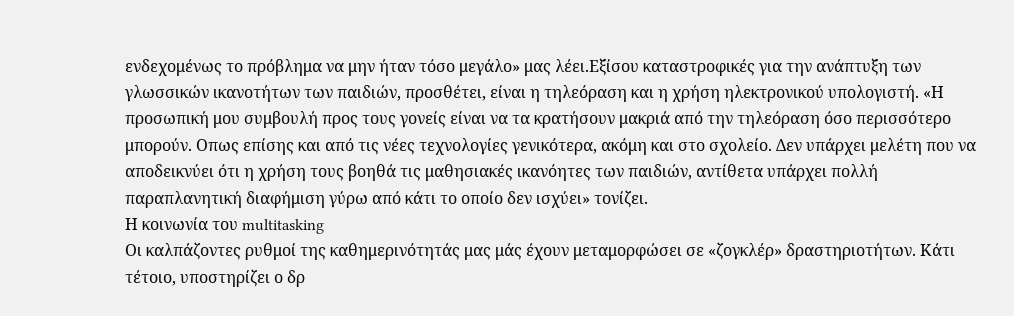ενδεχομένως το πρόβλημα να μην ήταν τόσο μεγάλο» μας λέει.Εξίσου καταστροφικές για την ανάπτυξη των γλωσσικών ικανοτήτων των παιδιών, προσθέτει, είναι η τηλεόραση και η χρήση ηλεκτρονικού υπολογιστή. «Η προσωπική μου συμβουλή προς τους γονείς είναι να τα κρατήσουν μακριά από την τηλεόραση όσο περισσότερο μπορούν. Οπως επίσης και από τις νέες τεχνολογίες γενικότερα, ακόμη και στο σχολείο. Δεν υπάρχει μελέτη που να αποδεικνύει ότι η χρήση τους βοηθά τις μαθησιακές ικανόητες των παιδιών, αντίθετα υπάρχει πολλή παραπλανητική διαφήμιση γύρω από κάτι το οποίο δεν ισχύει» τονίζει.
Η κοινωνία του multitasking
Οι καλπάζοντες ρυθμοί της καθημερινότητάς μας μάς έχουν μεταμορφώσει σε «ζογκλέρ» δραστηριοτήτων. Κάτι τέτοιο, υποστηρίζει ο δρ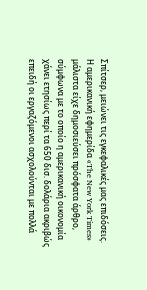Σπίτσερ, μειώνει τις εγκεφαλικές μας επιδόσεις. Η αμερικανική εφημερίδα «The New York Times» μάλιστα είχε δημοσιεύσει πρόσφατα άρθρο, σύμφωνα με το οποίο η αμερικανική οικονομία χάνει ετησίως περί τα 650 δισ. δολάρια ακριβώς επειδή οι εργαζόμενοι ασχολούνται με πολλά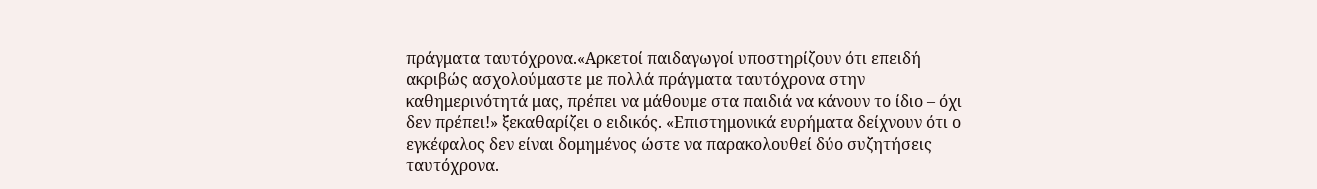πράγματα ταυτόχρονα.«Αρκετοί παιδαγωγοί υποστηρίζουν ότι επειδή ακριβώς ασχολούμαστε με πολλά πράγματα ταυτόχρονα στην καθημερινότητά μας, πρέπει να μάθουμε στα παιδιά να κάνουν το ίδιο – όχι δεν πρέπει!» ξεκαθαρίζει ο ειδικός. «Επιστημονικά ευρήματα δείχνουν ότι ο εγκέφαλος δεν είναι δομημένος ώστε να παρακολουθεί δύο συζητήσεις ταυτόχρονα.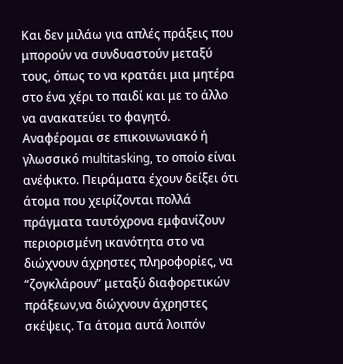Και δεν μιλάω για απλές πράξεις που μπορούν να συνδυαστούν μεταξύ τους, όπως το να κρατάει μια μητέρα στο ένα χέρι το παιδί και με το άλλο να ανακατεύει το φαγητό. Αναφέρομαι σε επικοινωνιακό ή γλωσσικό multitasking, το οποίο είναι ανέφικτο. Πειράματα έχουν δείξει ότι άτομα που χειρίζονται πολλά πράγματα ταυτόχρονα εμφανίζουν περιορισμένη ικανότητα στο να διώχνουν άχρηστες πληροφορίες, να “ζογκλάρουν” μεταξύ διαφορετικών πράξεων,να διώχνουν άχρηστες σκέψεις. Τα άτομα αυτά λοιπόν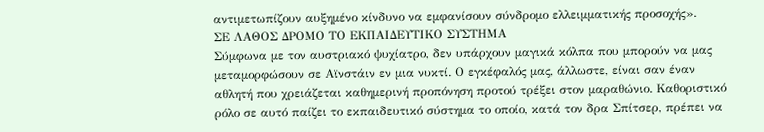αντιμετωπίζουν αυξημένο κίνδυνο να εμφανίσουν σύνδρομο ελλειμματικής προσοχής».
ΣΕ ΛΑΘΟΣ ΔΡΟΜΟ ΤΟ ΕΚΠΑΙΔΕΥΤΙΚΟ ΣΥΣΤΗΜΑ
Σύμφωνα με τον αυστριακό ψυχίατρο, δεν υπάρχουν μαγικά κόλπα που μπορούν να μας μεταμορφώσουν σε Αϊνστάιν εν μια νυκτί. Ο εγκέφαλός μας, άλλωστε, είναι σαν έναν αθλητή που χρειάζεται καθημερινή προπόνηση προτού τρέξει στον μαραθώνιο. Καθοριστικό ρόλο σε αυτό παίζει το εκπαιδευτικό σύστημα το οποίο, κατά τον δρα Σπίτσερ, πρέπει να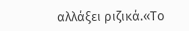αλλάξει ριζικά.«Το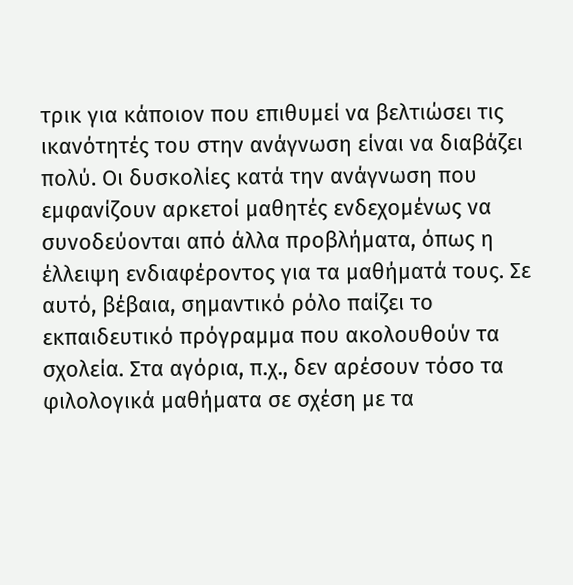τρικ για κάποιον που επιθυμεί να βελτιώσει τις ικανότητές του στην ανάγνωση είναι να διαβάζει πολύ. Οι δυσκολίες κατά την ανάγνωση που εμφανίζουν αρκετοί μαθητές ενδεχομένως να συνοδεύονται από άλλα προβλήματα, όπως η έλλειψη ενδιαφέροντος για τα μαθήματά τους. Σε αυτό, βέβαια, σημαντικό ρόλο παίζει το εκπαιδευτικό πρόγραμμα που ακολουθούν τα σχολεία. Στα αγόρια, π.χ., δεν αρέσουν τόσο τα φιλολογικά μαθήματα σε σχέση με τα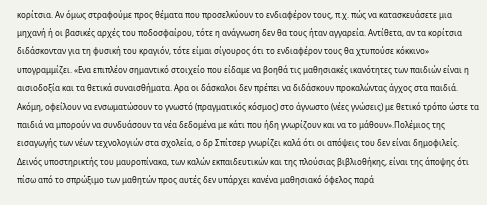κορίτσια. Αν όμως στραφούμε προς θέματα που προσελκύουν το ενδιαφέρον τους, π.χ. πώς να κατασκευάσετε μια μηχανή ή οι βασικές αρχές του ποδοσφαίρου, τότε η ανάγνωση δεν θα τους ήταν αγγαρεία. Αντίθετα, αν τα κορίτσια διδάσκονταν για τη φυσική του κραγιόν, τότε είμαι σίγουρος ότι το ενδιαφέρον τους θα χτυπούσε κόκκινο» υπογραμμίζει. «Ενα επιπλέον σημαντικό στοιχείο που είδαμε να βοηθά τις μαθησιακές ικανότητες των παιδιών είναι η αισιοδοξία και τα θετικά συναισθήματα. Αρα οι δάσκαλοι δεν πρέπει να διδάσκουν προκαλώντας άγχος στα παιδιά. Ακόμη, οφείλουν να ενσωματώσουν το γνωστό (πραγματικός κόσμος) στο άγνωστο (νέες γνώσεις) με θετικό τρόπο ώστε τα παιδιά να μπορούν να συνδυάσουν τα νέα δεδομένα με κάτι που ήδη γνωρίζουν και να το μάθουν».Πολέμιος της εισαγωγής των νέων τεχνολογιών στα σχολεία, ο δρ Σπίτσερ γνωρίζει καλά ότι οι απόψεις του δεν είναι δημοφιλείς. Δεινός υποστηρικτής του μαυροπίνακα, των καλών εκπαιδευτικών και της πλούσιας βιβλιοθήκης, είναι της άποψης ότι πίσω από το σπρώξιμο των μαθητών προς αυτές δεν υπάρχει κανένα μαθησιακό όφελος παρά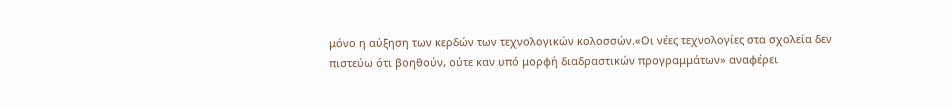μόνο η αύξηση των κερδών των τεχνολογικών κολοσσών.«Οι νέες τεχνολογίες στα σχολεία δεν πιστεύω ότι βοηθούν, ούτε καν υπό μορφή διαδραστικών προγραμμάτων» αναφέρει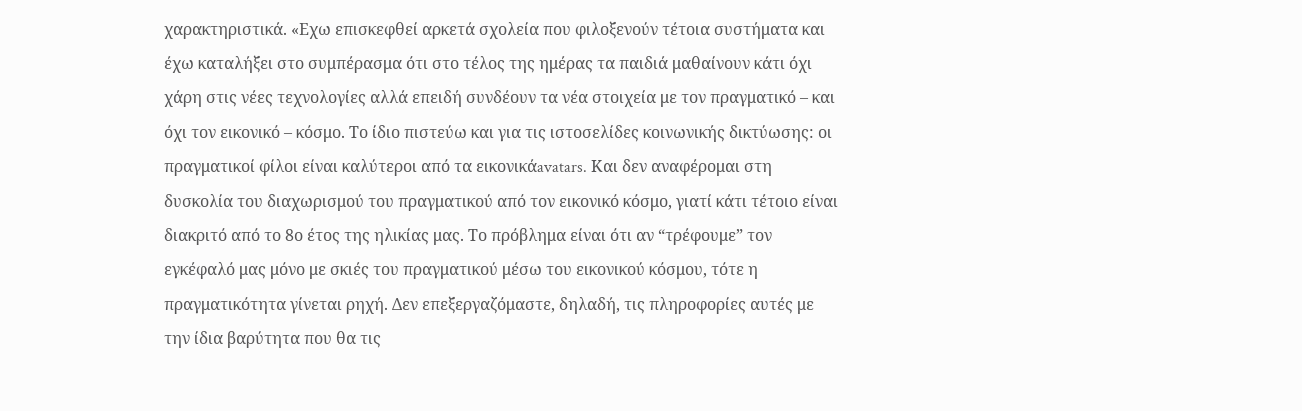χαρακτηριστικά. «Εχω επισκεφθεί αρκετά σχολεία που φιλοξενούν τέτοια συστήματα και έχω καταλήξει στο συμπέρασμα ότι στο τέλος της ημέρας τα παιδιά μαθαίνουν κάτι όχι χάρη στις νέες τεχνολογίες αλλά επειδή συνδέουν τα νέα στοιχεία με τον πραγματικό – και όχι τον εικονικό – κόσμο. Το ίδιο πιστεύω και για τις ιστοσελίδες κοινωνικής δικτύωσης: οι πραγματικοί φίλοι είναι καλύτεροι από τα εικονικάavatars. Και δεν αναφέρομαι στη δυσκολία του διαχωρισμού του πραγματικού από τον εικονικό κόσμο, γιατί κάτι τέτοιο είναι διακριτό από το 8ο έτος της ηλικίας μας. Το πρόβλημα είναι ότι αν “τρέφουμε” τον εγκέφαλό μας μόνο με σκιές του πραγματικού μέσω του εικονικού κόσμου, τότε η πραγματικότητα γίνεται ρηχή. Δεν επεξεργαζόμαστε, δηλαδή, τις πληροφορίες αυτές με την ίδια βαρύτητα που θα τις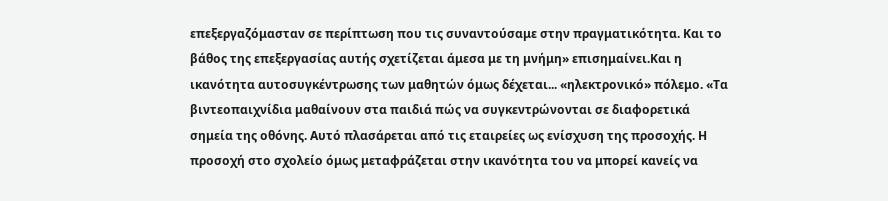επεξεργαζόμασταν σε περίπτωση που τις συναντούσαμε στην πραγματικότητα. Και το βάθος της επεξεργασίας αυτής σχετίζεται άμεσα με τη μνήμη» επισημαίνει.Και η ικανότητα αυτοσυγκέντρωσης των μαθητών όμως δέχεται... «ηλεκτρονικό» πόλεμο. «Τα βιντεοπαιχνίδια μαθαίνουν στα παιδιά πώς να συγκεντρώνονται σε διαφορετικά σημεία της οθόνης. Αυτό πλασάρεται από τις εταιρείες ως ενίσχυση της προσοχής. Η προσοχή στο σχολείο όμως μεταφράζεται στην ικανότητα του να μπορεί κανείς να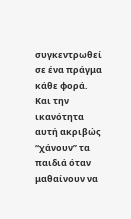συγκεντρωθεί σε ένα πράγμα κάθε φορά. Και την ικανότητα αυτή ακριβώς “χάνουν” τα παιδιά όταν μαθαίνουν να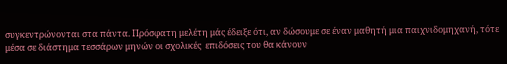συγκεντρώνονται στα πάντα. Πρόσφατη μελέτη μάς έδειξε ότι, αν δώσουμε σε έναν μαθητή μια παιχνιδομηχανή, τότε μέσα σε διάστημα τεσσάρων μηνών οι σχολικές  επιδόσεις του θα κάνουν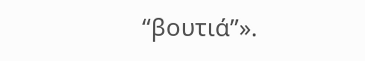“βουτιά”».